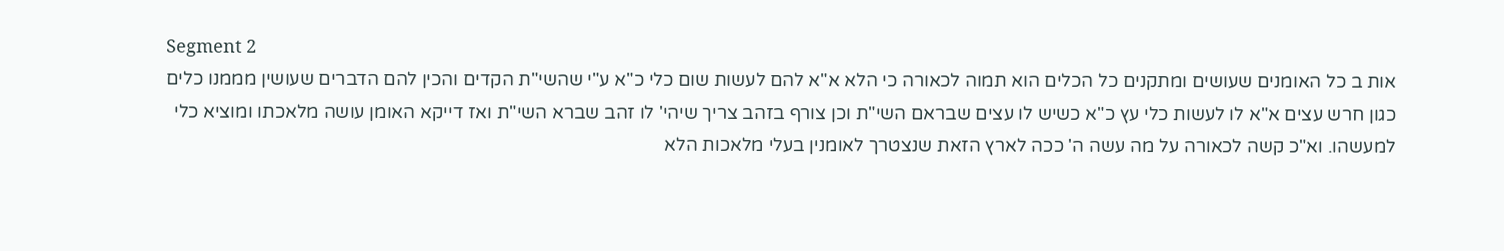Segment 2
אות ב כל האומנים שעושים ומתקנים כל הכלים הוא תמוה לכאורה כי הלא א"א להם לעשות שום כלי כ"א ע"י שהשי"ת הקדים והכין להם הדברים שעושין מממנו כלים כגון חרש עצים א"א לו לעשות כלי עץ כ"א כשיש לו עצים שבראם השי"ת וכן צורף בזהב צריך שיהי' לו זהב שברא השי"ת ואז דייקא האומן עושה מלאכתו ומוציא כלי למעשהו. וא"כ קשה לכאורה על מה עשה ה' ככה לארץ הזאת שנצטרך לאומנין בעלי מלאכות הלא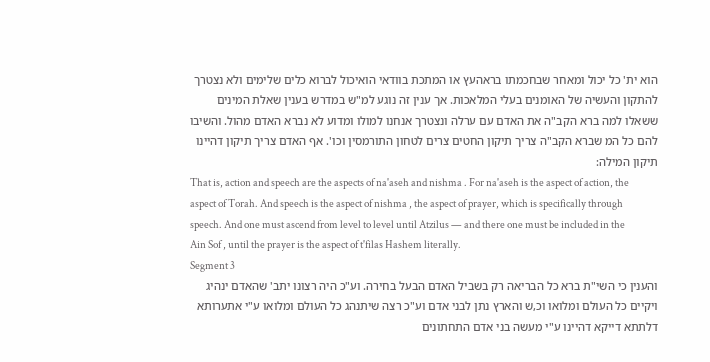הוא ית' כל יכול ומאחר שבחכמתו בראהעץ או המתכת בוודאי הואיכול לברוא כלים שלימים ולא נצטרך להתקון והעשיה של האומנים בעלי המלאכות. אך ענין זה נוגע למ"ש במדרש בענין שאלת המינים ששאלו למה ברא הקב"ה את האדם עם ערלה ונצטרך אנחנו למולו ומדוע לא נברא האדם מהול. והשיבו להם כל המ שברא הקב"ה צריך תיקון החטים צרים לטחון התורמסין וכו'. אף האדם צריך תיקון דהיינו תיקון המילה:
That is, action and speech are the aspects of na'aseh and nishma . For na'aseh is the aspect of action, the aspect of Torah. And speech is the aspect of nishma , the aspect of prayer, which is specifically through speech. And one must ascend from level to level until Atzilus — and there one must be included in the Ain Sof , until the prayer is the aspect of t'filas Hashem literally.
Segment 3
והענין כי השי"ת ברא כל הבריאה רק בשביל האדם הבעל בחירה. וע"כ היה רצונו יתב' שהאדם ינהיג ויקיים כל העולם ומלואו וכ,ש והארץ נתן לבני אדם וע"כ רצה שיתנהג כל העולם ומלואו ע"י אתערותא דלתתא דייקא דהיינו ע"י מעשה בני אדם התחתונים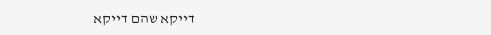דייקא שהם דייקא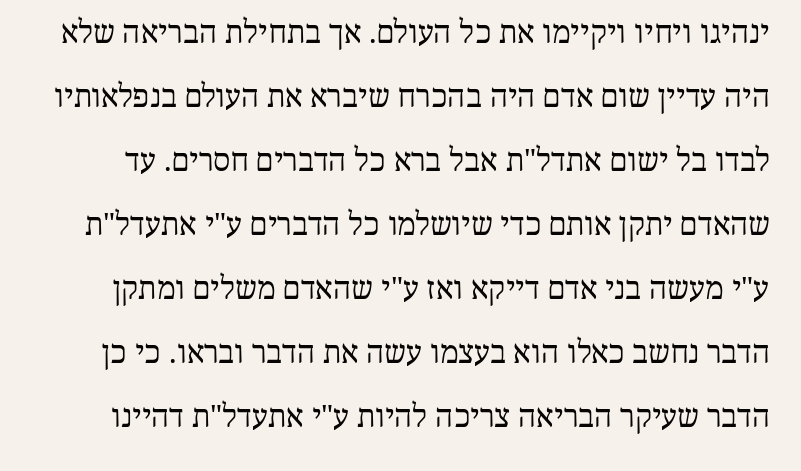ינהיגו ויחיו ויקיימו את כל העולם. אך בתחילת הבריאה שלא היה עדיין שום אדם היה בהכרח שיברא את העולם בנפלאותיו לבדו בל ישום אתדל"ת אבל ברא כל הדברים חסרים. עד שהאדם יתקן אותם כדי שיושלמו כל הדברים ע"י אתעדל"ת ע"י מעשה בני אדם דייקא ואז ע"י שהאדם משלים ומתקן הדבר נחשב כאלו הוא בעצמו עשה את הדבר ובראו. כי כן הדבר שעיקר הבריאה צריכה להיות ע"י אתעדל"ת דהיינו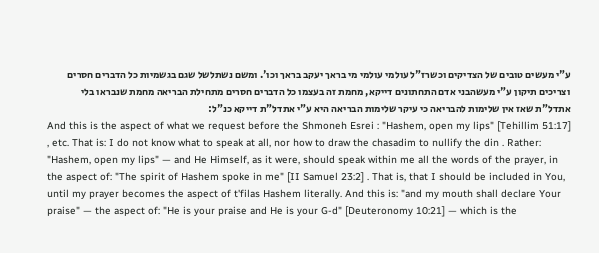ע"י מעשים טובים של הצדיקים וכשרז"ל עולמי עולמי מי בראך יעקב בראך וכו'. ומשם נשתלשל שגם בגשמיות כל הדברים חסרים וצריכים תיקון ע"י מעשהבני אדם התחתונים דייקא, מחמת זה בעצמו כל הדברים חסרים מתחילת הבריאה מחמת שנבראו בלי אתדל"ת שאז אין שלימות להבריאה כי עיקר שלימות הבריאה היא ע"י אתדל"ת דייקא כנ"ל:
And this is the aspect of what we request before the Shmoneh Esrei : "Hashem, open my lips" [Tehillim 51:17] , etc. That is: I do not know what to speak at all, nor how to draw the chasadim to nullify the din . Rather: "Hashem, open my lips" — and He Himself, as it were, should speak within me all the words of the prayer, in the aspect of: "The spirit of Hashem spoke in me" [II Samuel 23:2] . That is, that I should be included in You, until my prayer becomes the aspect of t'filas Hashem literally. And this is: "and my mouth shall declare Your praise" — the aspect of: "He is your praise and He is your G-d" [Deuteronomy 10:21] — which is the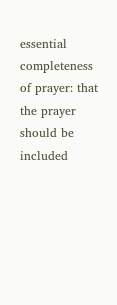essential completeness of prayer: that the prayer should be included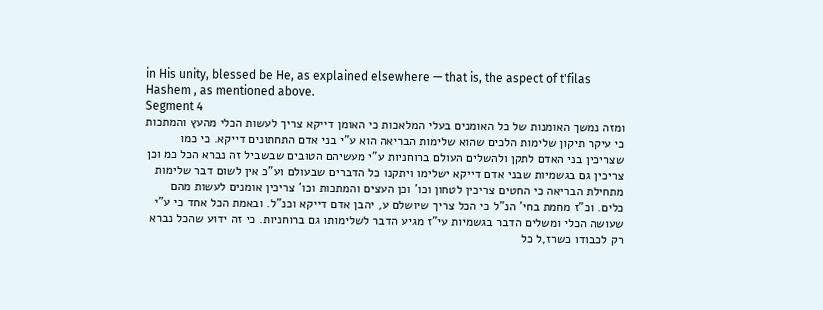in His unity, blessed be He, as explained elsewhere — that is, the aspect of t'filas Hashem , as mentioned above.
Segment 4
ומזה נמשך האומנות של כל האומנים בעלי המלאכות כי האומן דייקא צריך לעשות הכלי מהעץ והמתכות כי עיקר תיקון שלימות הלכים שהוא שלימות הבריאה הוא ע"י בני אדם התחתונים דייקא. כי כמו שצריכין בני האדם לתקן ולהשלים העולם ברוחניות ע"י מעשיהם הטובים שבשביל זה נברא הכל כמ וכן צריכין גם בגשמיות שבני אדם דייקא ישלימו ויתקנו כל הדברים שבעולם וע"כ אין לשום דבר שלימות מתחילת הבריאה כי החטים צריכין לטחון וכו' וכן העצים והמתכות וכו' צריכין אומנים לעשות מהם כלים. וכ"ז מחמת בחי' הנ"ל כי הכל צריך שיושלם ע, יהבן אדם דייקא וכנ"ל. ובאמת הכל אחד כי ע"י שעושה הכלי ומשלים הדבר בגשמיות עי"ז מגיע הדבר לשלימותו גם ברוחניות. כי זה ידוע שהכל נברא רק לכבודו כשרז,ל כל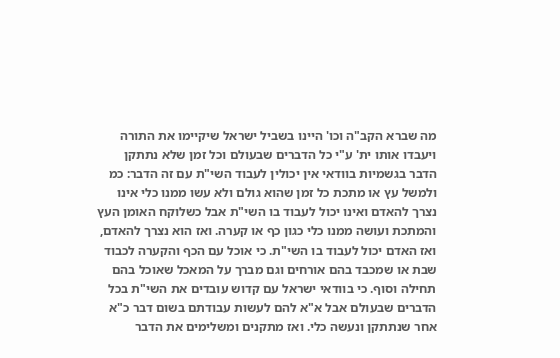מה שברא הקב"ה וכו' היינו בשביל ישראל שיקיימו את התורה ויעבדו אותו ית' ע"י כל הדברים שבעולם וכל זמן שלא נתתקן הדבר בגשמיות בוודאי אין יכולין לעבוד השי"ת עם זה הדבר: כמ ולמשל עץ או מתכת כל זמן שהוא גולם ולא עשו ממנו כלי אינו נצרך להאדם ואינו יכול לעבוד בו השי"ת אבל כשלוקח האומן העץ והמתכת ועושה ממנו כלי כגון כף או קערה. ואז הוא נצרך להאדם, ואז האדם יכול לעבוד בו השי"ת. כי אוכל עם הכף והקערה לכבוד שבת או שמכבד בהם אורחים וגם מברך על המאכל שאוכל בהם תחילה וסוף. כי בוודאי ישראל עם קדוש עובדים את השי"ת בכל הדברים שבעולם אבל א"א להם לעשות עבודתם בשום דבר כ"א אחר שנתתקן ונעשה כלי. ואז מתקנים ומשלימים את הדבר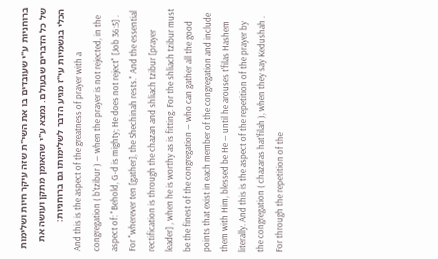ברוחניות ע"י שעובדים בו את השי"ת שזה עיקר חיות ושלימות של כל הדברים שבעולם. נמצא ע"י שהאומן מתקן ועושה את הכלי בגשמיות עי"ז מגיע הדבר לשלימותו גם ברוחניות:
And this is the aspect of the greatness of prayer with a congregation ( b'tzibur ) — when the prayer is not rejected, in the aspect of: "Behold, G-d is mighty; He does not reject" [Job 36:5] . For "wherever ten [gather], the Shechinah rests." And the essential rectification is through the chazan and shliach tzibur [prayer leader] , when he is worthy as is fitting. For the shliach tzibur must be the finest of the congregation — who can gather all the good points that exist in each member of the congregation and include them with Him, blessed be He — until he arouses t'filas Hashem literally. And this is the aspect of the repetition of the prayer by the congregation ( chazaras hat'filah ), when they say Kedushah . For through the repetition of the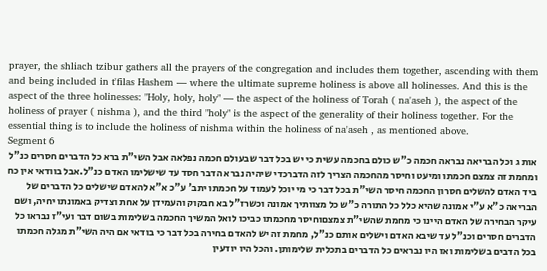prayer, the shliach tzibur gathers all the prayers of the congregation and includes them together, ascending with them and being included in t'filas Hashem — where the ultimate supreme holiness is above all holinesses. And this is the aspect of the three holinesses: "Holy, holy, holy" — the aspect of the holiness of Torah ( na'aseh ), the aspect of the holiness of prayer ( nishma ), and the third "holy" is the aspect of the generality of their holiness together. For the essential thing is to include the holiness of nishma within the holiness of na'aseh , as mentioned above.
Segment 6
אות ג וכל הבריאה נבראה חכמה כ"ש כולם בחכמה עשית כי יש בכל דבר שבעולם חכמה נפלאה אבל השי"ת ברא כל הדברים חסרים כנ"ל ומחמת זה צמצם חכמתו ומיעט וחיסר מהחכמה הצריך לזה הדברכדי שיהיה נברא הדבר חסד עד שישלימו האדם כנ"ל.אבל בוודאי אין כח ביד האדם להשלים חסרון החכמה חיסר השי"ת בכל דבר כי מי יוכל לעמוד על חכמתו יתב' ע"כ א"א להאדם שישלים כל הדברים של הבריאה כ"א ע"י אמונה שהיא כלל כל התורה כ"ש כל מצוותיך אמונה וכשרז"ל בא חבקוק והעמידן על אחת וצדיק באמונתו יחיה, ושם עיקר הבחירה של האדם היינו כי מחמת שהשי"ת צמצםוחיסר מחכמתו כביכו לואל המשיך החכמה בשלימות בשום דבר ועי"ז נבראו כל הדברים חסרים וכנ"ל עד שיבא האדם וישלים אותם כנ"ל, מחמת זה יש להאדם בחירה בכל דבר כי בודאי אם היה השי"ת מגלה חכמתו בכל הדבים בשלימות ואז היו נבראים כל הדברים בתכלית שלימותן. והכל היו יודעין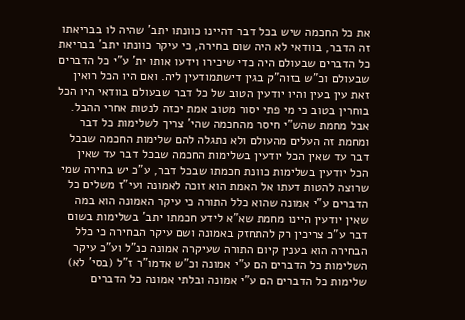את כל החכמה שיש בכל דבר דהיינו כוונתו יתב' שהיה לו בבריאתו זה הדבר, בוודאי לא היה שום בחירה, כי עיקר כוונתו יתב' בבריאת כל הדברים שבעולם היה כדי שיכירו וידעו אותו ית' ע"י כל הדברים שבעולם וכ"ש בזוה"ק בגין דישתמודעין ליה. ואם היו הכל רואין זאת עין בעין והיו יודעין הטוב של כל דבר שבעולם בוודאי היו הכל בוחרין בטוב כי מי פתי יסור מטוב אמת יכזה לנטות אחרי ההבל. אבל מחמת שהש"י חיסר מהחכמה שהי' צריך לשלימות כל דבר ומחמת זה העלים מהעולם ולא נתגלה להם שלימות החכמה שבכל דבר עד שאין הכל יודעין בשלימות החכמה שבכל דבר עד שאין הכל יודעין בשלימות כוונת חכמתו שבכל דבר, ע"כ יש בחירה שמי שרוצה להטות דעתו אל האמת הוא זוכה לאמונה ועי"ז משלים כל הדברים ע"י אמונה שהוא כלל התורה כי עיקר האמונה הוא במה שאין יודעין היינו מחמת שא"א לידע חכמתו יתב' בשלימות בשום דבר ע"כ צריכין רק להתחזק באמונה ושם עיקר הבחירה כי כלל הבחירה הוא בענין קיום התורה שעיקרה אמונה כנ"ל וע"כ עיקר השלימות כל הדברים הם ע"י אמונה וכ"ש אדמו"ר ז"ל (בסי' לא) שלימות כל הדברים הם ע"י אמונה ובלתי אמונה כל הדברים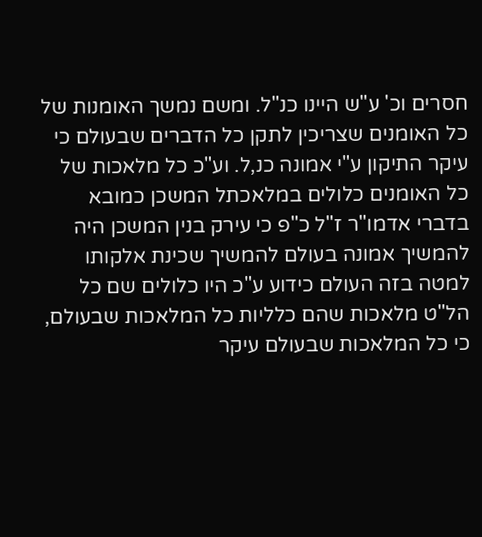חסרים וכ' ע"ש היינו כנ"ל. ומשם נמשך האומנות של כל האומנים שצריכין לתקן כל הדברים שבעולם כי עיקר התיקון ע"י אמונה כנ,ל. וע"כ כל מלאכות של כל האומנים כלולים במלאכתל המשכן כמובא בדברי אדמו"ר ז"ל כ"פ כי עירק בנין המשכן היה להמשיך אמונה בעולם להמשיך שכינת אלקותו למטה בזה העולם כידוע ע"כ היו כלולים שם כל הל"ט מלאכות שהם כלליות כל המלאכות שבעולם, כי כל המלאכות שבעולם עיקר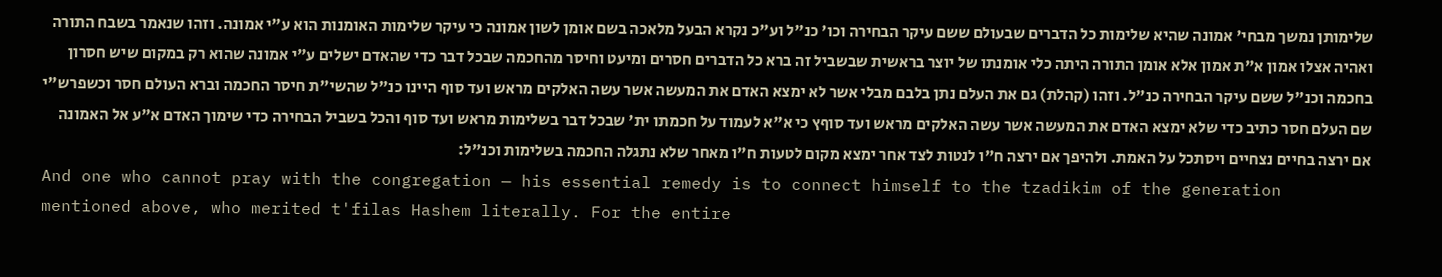שלימותן נמשך מבחי' אמונה שהיא שלימות כל הדברים שבעולם ששם עיקר הבחירה וכו' כנ"ל וע"כ נקרא הבעל מלאכה בשם אומן לשון אמונה כי עיקר שלימות האומנות הוא ע"י אמונה. וזהו שנאמר בשבח התורה ואהיה אצלו אמון א"ת אמון אלא אומן התורה היתה כלי אומנתו של יוצר בראשית שבשביל זה ברא כל הדברים חסרים ומיעט וחיסר מהחכמה שבכל דבר כדי שהאדם ישלים ע"י אמונה שהוא רק במקום שיש חסרון בחכמה וכנ"ל ששם עיקר הבחירה כנ"ל. וזהו (קהלת) גם את העלם נתן בלבם מבלי אשר לא ימצא האדם את המעשה אשר עשה האלקים מראש ועד סוף היינו כנ"ל שהשי"ת חיסר החכמה וברא העולם חסר וכשפרש"י שם העלם חסר כתיב כדי שלא ימצא האדם את המעשה אשר עשה האלקים מראש ועד סוףץ כי א"א לעמוד על חכמתו ית' שבכל דבר בשלימות מראש ועד סוף והכל בשביל הבחירה כדי שימוך האדם א"ע אל האמונה אם ירצה בחיים נצחיים ויסתכל על האמת. ולהיפך אם ירצה ח"ו לנטות לצד אחר ימצא מקום לטעות ח"ו מאחר שלא נתגלה החכמה בשלימות וכנ"ל:
And one who cannot pray with the congregation — his essential remedy is to connect himself to the tzadikim of the generation mentioned above, who merited t'filas Hashem literally. For the entire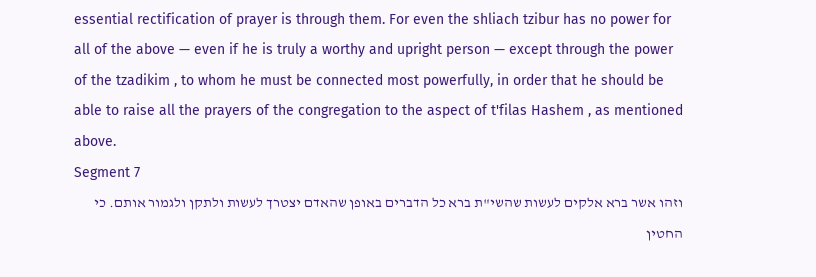essential rectification of prayer is through them. For even the shliach tzibur has no power for all of the above — even if he is truly a worthy and upright person — except through the power of the tzadikim , to whom he must be connected most powerfully, in order that he should be able to raise all the prayers of the congregation to the aspect of t'filas Hashem , as mentioned above.
Segment 7
וזהו אשר ברא אלקים לעשות שהשי"ת ברא כל הדברים באופן שהאדם יצטרך לעשות ולתקן ולגמור אותם. כי החטין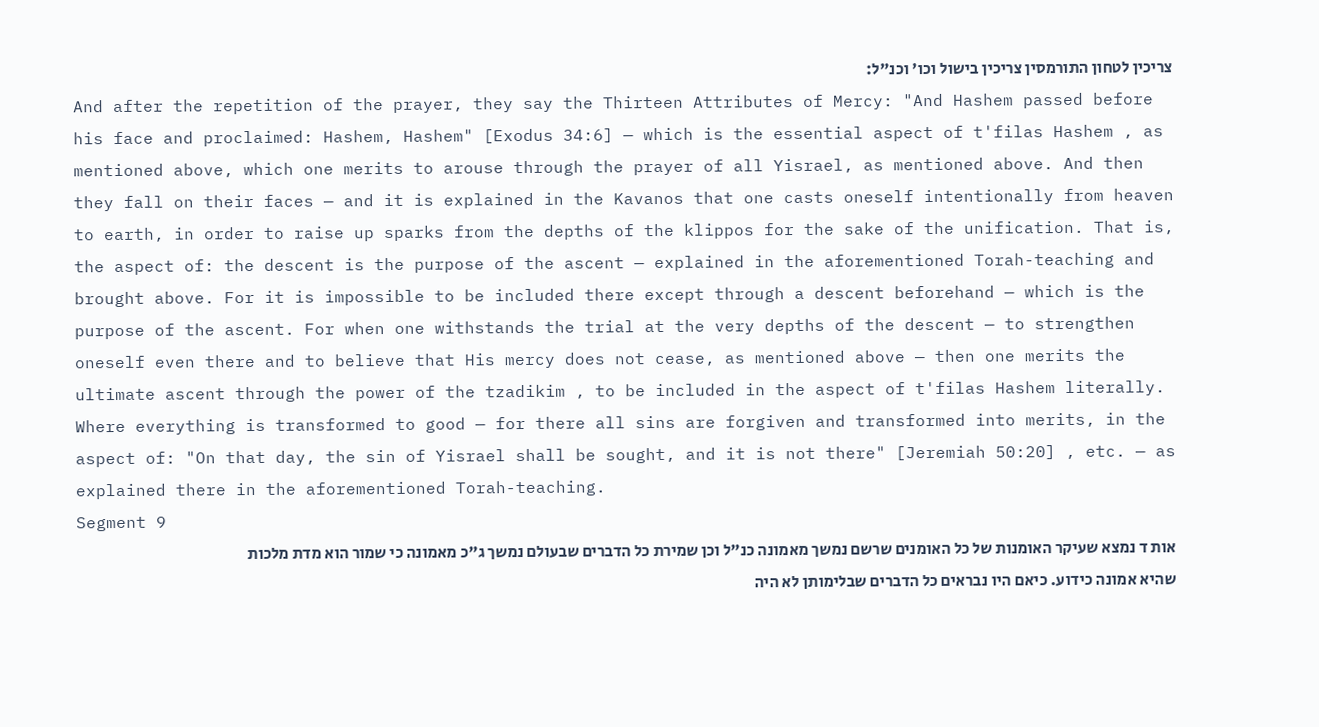צריכין לטחון התורמסין צריכין בישול וכו' וכנ"ל:
And after the repetition of the prayer, they say the Thirteen Attributes of Mercy: "And Hashem passed before his face and proclaimed: Hashem, Hashem" [Exodus 34:6] — which is the essential aspect of t'filas Hashem , as mentioned above, which one merits to arouse through the prayer of all Yisrael, as mentioned above. And then they fall on their faces — and it is explained in the Kavanos that one casts oneself intentionally from heaven to earth, in order to raise up sparks from the depths of the klippos for the sake of the unification. That is, the aspect of: the descent is the purpose of the ascent — explained in the aforementioned Torah-teaching and brought above. For it is impossible to be included there except through a descent beforehand — which is the purpose of the ascent. For when one withstands the trial at the very depths of the descent — to strengthen oneself even there and to believe that His mercy does not cease, as mentioned above — then one merits the ultimate ascent through the power of the tzadikim , to be included in the aspect of t'filas Hashem literally. Where everything is transformed to good — for there all sins are forgiven and transformed into merits, in the aspect of: "On that day, the sin of Yisrael shall be sought, and it is not there" [Jeremiah 50:20] , etc. — as explained there in the aforementioned Torah-teaching.
Segment 9
אות ד נמצא שעיקר האומנות של כל האומנים שרשם נמשך מאמונה כנ"ל וכן שמירת כל הדברים שבעולם נמשך ג"כ מאמונה כי שמור הוא מדת מלכות שהיא אמונה כידוע. כיאם היו נבראים כל הדברים שבלימותן לא היה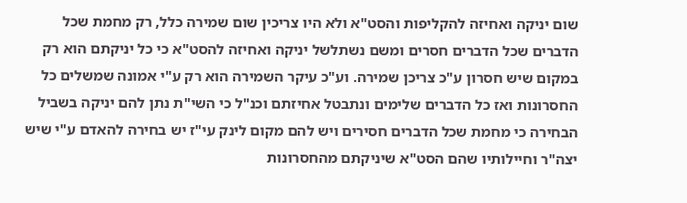שום יניקה ואחיזה להקליפות והסט"א ולא היו צריכין שום שמירה כלל, רק מחמת שכל הדברים שכל הדברים חסרים ומשם נשתלשל יניקה ואחיזה להסט"א כי כל יניקתם הוא רק במקום שיש חסרון ע"כ צריכן שמירה. וע"כ עיקר השמירה הוא רק ע"י אמונה שמשלים כל החסרונות ואז כל הדברים שלימים ונתבטל אחיזתם וכנ"ל כי השי"ת נתן להם יניקה בשביל הבחירה כי מחמת שכל הדברים חסירים ויש להם מקום לינק עי"ז יש בחירה להאדם ע"י שיש יצה"ר וחיילותיו שהם הסט"א שיניקתם מהחסרונות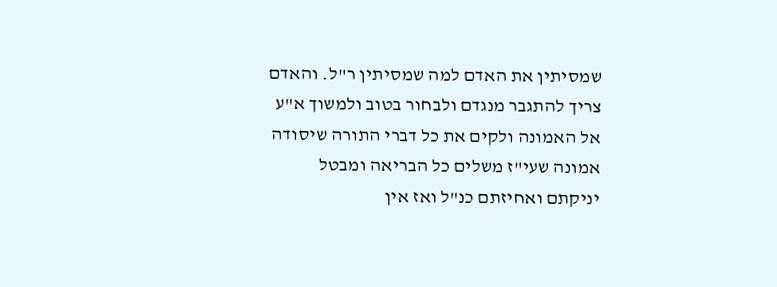שמסיתין את האדם למה שמסיתין ר"ל. והאדם צריך להתגבר מנגדם ולבחור בטוב ולמשוך א"ע אל האמונה ולקים את כל דברי התורה שיסודה אמונה שעי"ז משלים כל הבריאה ומבטל יניקתם ואחיזתם כנ"ל ואז אין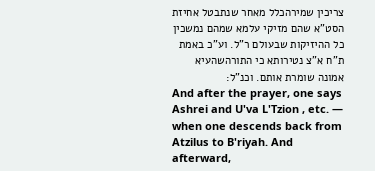צריכין שמירהכלל מאחר שנתבטל אחיזת הסט"א שהם מזיקי עלמא שמהם נמשכין כל ההיזיקות שבעולם ר"ל. וע"כ באמת ת"ח א"צ נטירותא כי התורהשהעיא אמונה שומרת אותם. וכנ"ל:
And after the prayer, one says Ashrei and U'va L'Tzion , etc. — when one descends back from Atzilus to B'riyah. And afterward,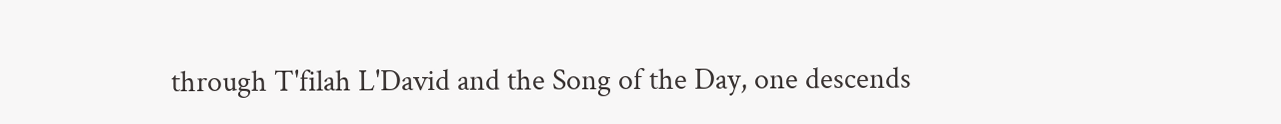through T'filah L'David and the Song of the Day, one descends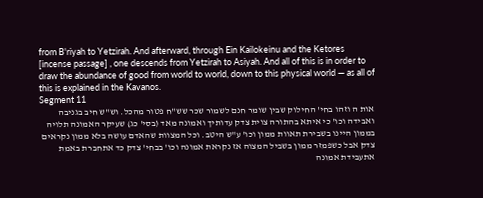from B'riyah to Yetzirah. And afterward, through Ein Kailokeinu and the Ketores [incense passage] , one descends from Yetzirah to Asiyah. And all of this is in order to draw the abundance of good from world to world, down to this physical world — as all of this is explained in the Kavanos.
Segment 11
אות ה וזהו בחי' החילוק שבין שומר חנם לשמור שכר שש"ח פטור מהכל. וש"ש חיב בגניבה ואבידה וכו' כי איתא בהתורה צוית צדק עדותיך ואמונה מאד (בסי' כג) שעיקר האמונה תלויה בממון היינו בשבירת תאוות ממון וכו' ע"ש היטב. וכל המצוות שהאדם עושה בלא ממון נקראים צדק אבל כשפמזר ממון בשביל המצוה אז נקראת אמונה וכו' בבחי' צדק כד אתחברת באמת אתעבידת אמונה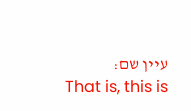עיין שם:
That is, this is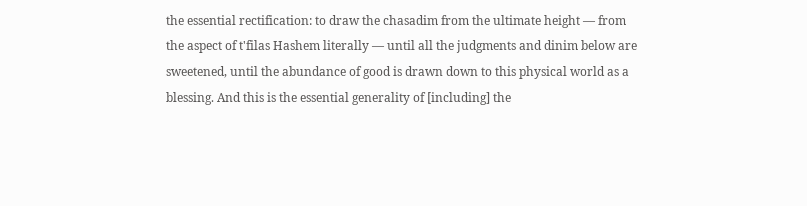the essential rectification: to draw the chasadim from the ultimate height — from the aspect of t'filas Hashem literally — until all the judgments and dinim below are sweetened, until the abundance of good is drawn down to this physical world as a blessing. And this is the essential generality of [including] the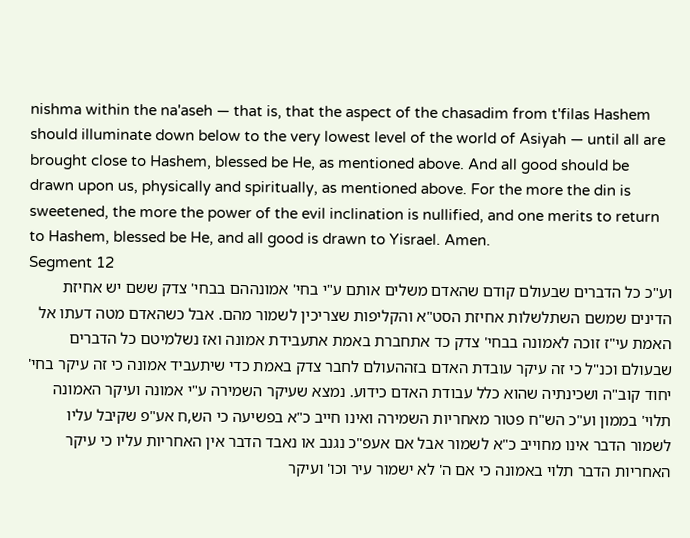nishma within the na'aseh — that is, that the aspect of the chasadim from t'filas Hashem should illuminate down below to the very lowest level of the world of Asiyah — until all are brought close to Hashem, blessed be He, as mentioned above. And all good should be drawn upon us, physically and spiritually, as mentioned above. For the more the din is sweetened, the more the power of the evil inclination is nullified, and one merits to return to Hashem, blessed be He, and all good is drawn to Yisrael. Amen.
Segment 12
וע"כ כל הדברים שבעולם קודם שהאדם משלים אותם ע"י בחי' אמונההם בבחי' צדק ששם יש אחיזת הדינים שמשם השתלשלות אחיזת הסט"א והקליפות שצריכין לשמור מהם. אבל כשהאדם מטה דעתו אל האמת עי"ז זוכה לאמונה בבחי' צדק כד אתחברת באמת אתעבידת אמונה ואז נשלמיטם כל הדברים שבעולם וכנ"ל כי זה עיקר עובדת האדם בזההעולם לחבר צדק באמת כדי שיתעביד אמונה כי זה עיקר בחי' יחוד קוב"ה ושכינתיה שהוא כלל עבודת האדם כידוע. נמצא שעיקר השמירה ע"י אמונה ועיקר האמונה תלוי' בממון וע"כ הש"ח פטור מאחריות השמירה ואינו חייב כ"א בפשיעה כי הש,ח אע"פ שקיבל עליו לשמור הדבר אינו מחוייב כ"א לשמור אבל אם אעפ"כ נגנב או נאבד הדבר אין האחריות עליו כי עיקר האחריות הדבר תלוי באמונה כי אם ה' לא ישמור עיר וכו' ועיקר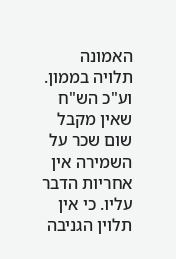האמונה תלויה בממון. וע"כ הש"ח שאין מקבל שום שכר על השמירה אין אחריות הדבר עליו. כי אין תלוין הגניבה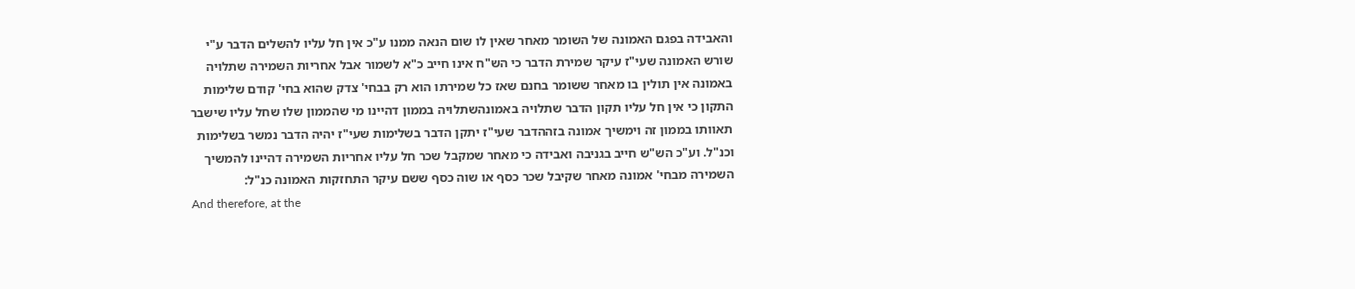והאבידה בפגם האמונה של השומר מאחר שאין לו שום הנאה ממנו ע"כ אין חל עליו להשלים הדבר ע"י שורש האמונה שעי"ז עיקר שמירת הדבר כי הש"ח אינו חייב כ"א לשמור אבל אחריות השמירה שתלויה באמונה אין תולין בו מאחר ששומר בחנם שאז כל שמירתו הוא רק בבחי' צדק שהוא בחי' קודם שלימות התקון כי אין חל עליו תקון הדבר שתלויה באמונהשתלויה בממון דהיינו מי שהממון שלו שחל עליו שישבר תאוותו בממון זה וימשיך אמונה בזההדבר שעי"ז יתקן הדבר בשלימות שעי"ז יהיה הדבר נמשר בשלימות וכנ"ל. וע"כ הש"ש חייב בגניבה ואבידה כי מאחר שמקבל שכר חל עליו אחריות השמירה דהיינו להמשיך השמירה מבחי' אמונה מאחר שקיבל שכר כסף או שוה כסף ששם עיקר התחזקות האמונה כנ"ל:
And therefore, at the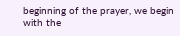beginning of the prayer, we begin with the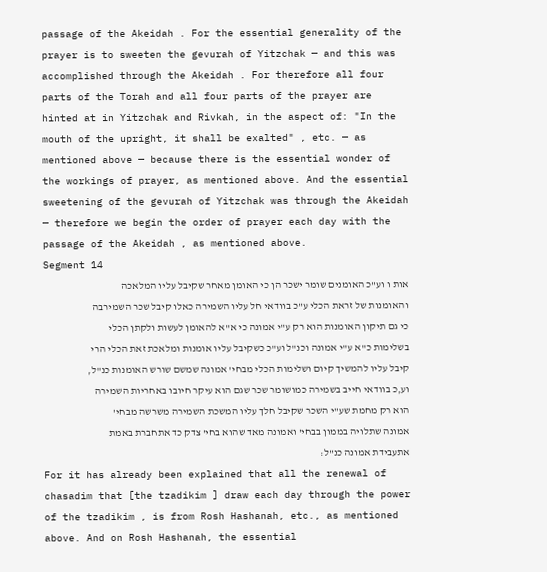passage of the Akeidah . For the essential generality of the prayer is to sweeten the gevurah of Yitzchak — and this was accomplished through the Akeidah . For therefore all four parts of the Torah and all four parts of the prayer are hinted at in Yitzchak and Rivkah, in the aspect of: "In the mouth of the upright, it shall be exalted" , etc. — as mentioned above — because there is the essential wonder of the workings of prayer, as mentioned above. And the essential sweetening of the gevurah of Yitzchak was through the Akeidah — therefore we begin the order of prayer each day with the passage of the Akeidah , as mentioned above.
Segment 14
אות ו וע"כ האומנים שומר ישכר הן כי האומן מאחר שקיבל עליו המלאכה והאומנות של זראת הכלי ע"כ בוודאי חל עליו השמירה כאלו קיבל שכר השמירבה כי גם תיקון האומנות הוא רק ע"י אמונה כי א"א להאומן לעשות ולקתן הכלי בשלימות כ"א ע"י אמונה וכנ"ל וע"כ כשקיבל עליו אומנות ומלאכת זאת הכלי הרי קיבל עליו להמשיך קיום ושלימות הכלי מבחי' אמונה שמשם שורש האומנות כנ"ל, וע,כ בוודאי חייב בשמירה כמושומר שכר שגם הוא עיקר חיובו באחריות השמירה הוא רק מחמת שע"י השכר שקיבל חלך עליו המשכת השמירה משרשה מבחי' אמונה שתלויה בממון בבחי' ואמונה מאד שהוא בחי' צדק כד אתחברת באמת אתעבידת אמונה כנ"ל:
For it has already been explained that all the renewal of chasadim that [the tzadikim ] draw each day through the power of the tzadikim , is from Rosh Hashanah, etc., as mentioned above. And on Rosh Hashanah, the essential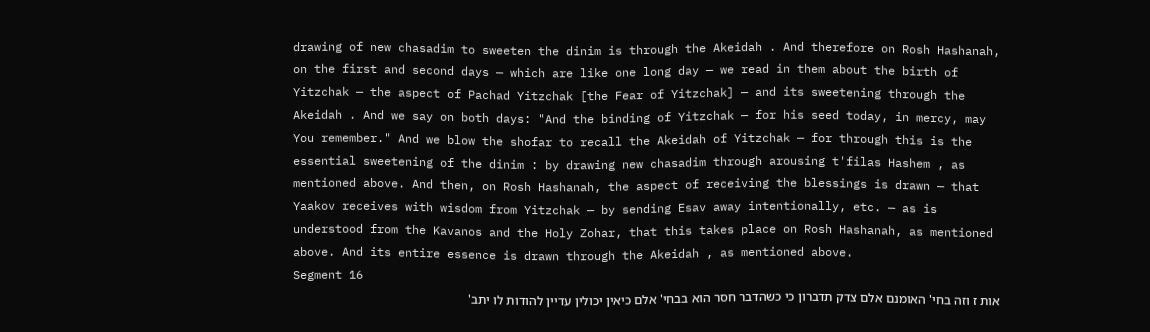drawing of new chasadim to sweeten the dinim is through the Akeidah . And therefore on Rosh Hashanah, on the first and second days — which are like one long day — we read in them about the birth of Yitzchak — the aspect of Pachad Yitzchak [the Fear of Yitzchak] — and its sweetening through the Akeidah . And we say on both days: "And the binding of Yitzchak — for his seed today, in mercy, may You remember." And we blow the shofar to recall the Akeidah of Yitzchak — for through this is the essential sweetening of the dinim : by drawing new chasadim through arousing t'filas Hashem , as mentioned above. And then, on Rosh Hashanah, the aspect of receiving the blessings is drawn — that Yaakov receives with wisdom from Yitzchak — by sending Esav away intentionally, etc. — as is understood from the Kavanos and the Holy Zohar, that this takes place on Rosh Hashanah, as mentioned above. And its entire essence is drawn through the Akeidah , as mentioned above.
Segment 16
אות ז וזה בחי' האומנם אלם צדק תדברון כי כשהדבר חסר הוא בבחי' אלם כיאין יכולין עדיין להודות לו יתב'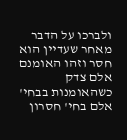ולברכו על הדבר מאחר שעדיין הוא חסר וזהו האומנם אלם צדק כשהאומנות בבחי' אלם בחי' חסרון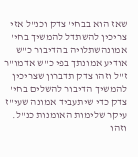שאז הוא בבחי' צדק וכנ"ל אזי צריכין להשתדל להמשיך בחי' אמונהשתלויה בהדיבור כ"ש אודיע אמונתך בפי כ"ש אדמו"ר ז"ל וזהו צדק תדברון שצריכין להמשיך הדיבור להשלים בחי' צדק כדי שיתעביד אמונה שעי"ז עיקר שלימות האומנות כנ"ל. וזהו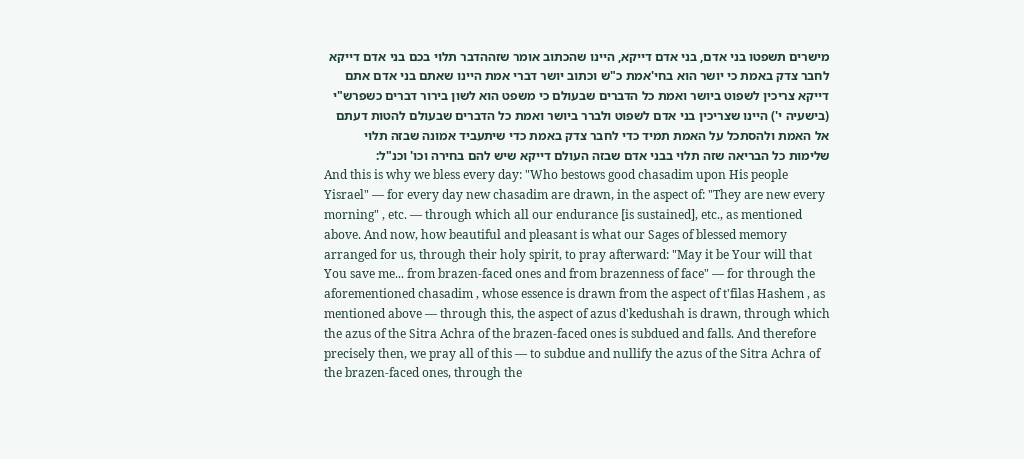מישרים תשפטו בני אדם, בני אדם דייקא, היינו שהכתוב אומר שזההדבר תלוי בכם בני אדם דייקא לחבר צדק באמת כי יושר הוא בחי'אמת כ"ש וכתוב יושר דברי אמת היינו שאתם בני אדם אתם דייקא צריכין לשפוט ביושר ואמת כל הדברים שבעולם כי משפט הוא לשון בירור דברים כשפרש"י (בישעיה י') היינו שצריכין בני אדם לשפוט ולברר ביושר ואמת כל הדברים שבעולם להטות דעתם אל האמת ולהסתכל על האמת תמיד כדי לחבר צדק באמת כדי שיתעביד אמונה שבזה תלוי שלימות כל הבריאה שזה תלוי בבני אדם שבזה העולם דייקא שיש להם בחירה וכו' וכנ"ל:
And this is why we bless every day: "Who bestows good chasadim upon His people Yisrael" — for every day new chasadim are drawn, in the aspect of: "They are new every morning" , etc. — through which all our endurance [is sustained], etc., as mentioned above. And now, how beautiful and pleasant is what our Sages of blessed memory arranged for us, through their holy spirit, to pray afterward: "May it be Your will that You save me... from brazen-faced ones and from brazenness of face" — for through the aforementioned chasadim , whose essence is drawn from the aspect of t'filas Hashem , as mentioned above — through this, the aspect of azus d'kedushah is drawn, through which the azus of the Sitra Achra of the brazen-faced ones is subdued and falls. And therefore precisely then, we pray all of this — to subdue and nullify the azus of the Sitra Achra of the brazen-faced ones, through the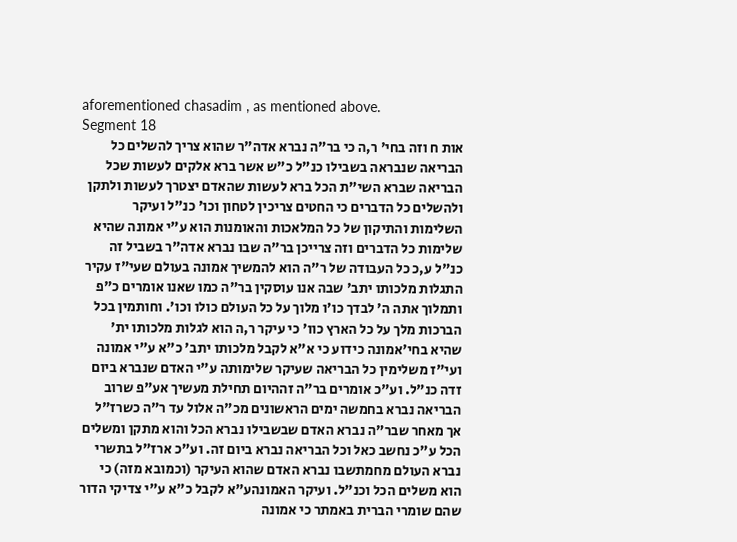aforementioned chasadim , as mentioned above.
Segment 18
אות ח וזה בחי' ר,ה כי בר"ה נברא אדה"ר שהוא צריך להשלים כל הבריאה שנבראה בשבילו כנ"ל כ"ש אשר ברא אלקים לעשות שכל הבריאה שברא השי"ת הכל ברא לעשות שהאדם יצטרך לעשות ולתקן ולהשלים כל הדברים כי החטים צריכין לטחון וכו' כנ"ל ועיקר השלימות והתיקון של כל המלאכות והאומנות הוא ע"י אמונה שהיא שלימות כל הדברים וזה צרייכן בר"ה שבו נברא אדה"ר בשביל זה כנ"ל ע,כ כל העבודה של ר"ה הוא להמשיך אמונה בעולם שעי"ז עקיר התגלות מלכותו יתב' שבה אנו עוסקין בר"ה כמו שאנו אומרים כ"פ ותמלוך אתה ה' לבדך כו'ו מלוך על כל העולם כולו וכו'. וחותמין בכל הברכות מלך על כל הארץ כוו' כי עיקר ר,ה הוא לגלות מלכותו ית' שהיא בחי'אמונה כידוע כי א"א לקבל מלכותו יתב' כ"א ע"י אמונה ועי"ז משלימין כל הבריאה שעיקר שלימותה ע"י האדם שנברא ביום זדה כנ"ל. וע"כ אומרים בר"ה זההיום תחילת מעשיך אע"פ שרוב הבריאה נברא בחמשה ימים הראשונים מכ"ה אלול עד ר"ה כשרז"ל אך מאחר שבר"ה נברא האדם שבשבילו נברא הכל והוא מתקן ומשלים הכל ע"כ נחשב כאל וכל הבריאה נברא ביום זה. וע"כ ארז"ל בתשרי נברא העולם מחמתשבו נברא האדם שהוא העיקר (וכמובא מזה) כי הוא משלים הכל וכנ"ל. ועיקר האמונהע"א לקבל כ"א ע"י צדיקי הדור שהם שומרי הברית באמתר כי אמונה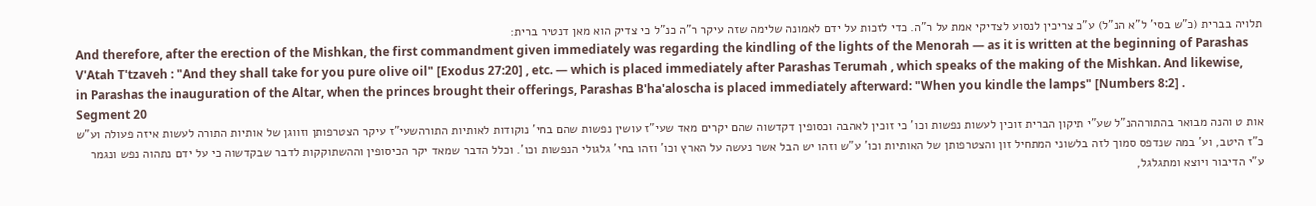תלויה בברית (כ"ש בסי' ל"א הנ"ל) ע"כ צריכין לנסוע לצדיקי אמת על ר"ה. כדי לזכות על ידם לאמונה שלימה שזה עיקר ר"ה כנ"ל כי צדיק הוא מאן דנטיר ברית:
And therefore, after the erection of the Mishkan, the first commandment given immediately was regarding the kindling of the lights of the Menorah — as it is written at the beginning of Parashas V'Atah T'tzaveh : "And they shall take for you pure olive oil" [Exodus 27:20] , etc. — which is placed immediately after Parashas Terumah , which speaks of the making of the Mishkan. And likewise, in Parashas the inauguration of the Altar, when the princes brought their offerings, Parashas B'ha'aloscha is placed immediately afterward: "When you kindle the lamps" [Numbers 8:2] .
Segment 20
אות ט והנה מבואר בהתורההנ"ל שע"י תיקון הברית זוכין לעשות נפשות וכו' כי זוכין לאהבה וכסופין דקדשוה שהם יקרים מאד שעי"ז עושין נפשות שהם בחי' נוקודות לאותיות התורהשעי"ז עיקר הצטרפותן וזווגן של אותיות התורה לעשות איזה פעולה וע"ש כ"ז היטב, וע' במה שנדפס סמוך לזה בלשוני המתחיל זון והצטרפותן של האותיות וכו' ע"ש וזהו יש הבל אשר נעשה על הארץ וכו' וזהו בחי' גלגולי הנפשות וכו'. וכלל הדבר שמאד יקר הכיסופין וההשתוקקות לדבר שבקדשוה כי על ידם נתהוה נפש ונגמר ע"י הדיבור ויוצא ומתגלגל,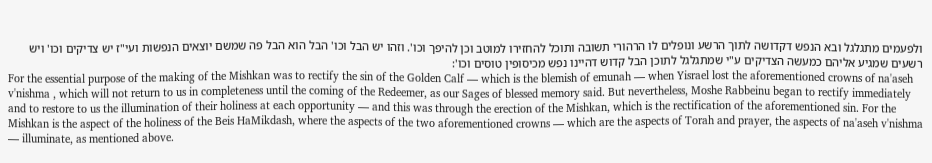ולפעמים מתגלגל ובא הנפש דקדושה לתוך הרשע ונופלים לו הרהורי תשובה ותוכל להחזירו למוטב וכן להיפך וכו'. וזהו יש הבל וכו' הבל הוא הבל פה שמשם יוצאים הנפשות ועי"ז יש צדיקים וכו' ויש רשעים שמגיע אליהם כמעשה הצדיקים ע"י שמתגלגל לתוכן הבל קדוש דהיינו נפש מכיסופין טוסים וכו':
For the essential purpose of the making of the Mishkan was to rectify the sin of the Golden Calf — which is the blemish of emunah — when Yisrael lost the aforementioned crowns of na'aseh v'nishma , which will not return to us in completeness until the coming of the Redeemer, as our Sages of blessed memory said. But nevertheless, Moshe Rabbeinu began to rectify immediately and to restore to us the illumination of their holiness at each opportunity — and this was through the erection of the Mishkan, which is the rectification of the aforementioned sin. For the Mishkan is the aspect of the holiness of the Beis HaMikdash, where the aspects of the two aforementioned crowns — which are the aspects of Torah and prayer, the aspects of na'aseh v'nishma — illuminate, as mentioned above.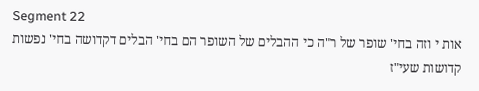Segment 22
אות י וזה בחי' שופר של ר"ה כי ההבלים של השופר הם בחי' הבלים דקדושה בחי' נפשות קדושות שעי"ז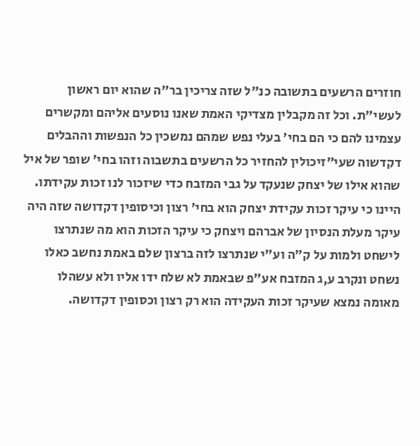חוזרים הרשעים בתשובה כנ"ל שזה צריכין בר"ה שהוא יום ראשון לעשי"ת. וכל זה מקבלין מצדיקי האמת שאנו נוסעים אליהם ומקשרים עצמינו להם כי הם בחי' בעלי נפש שמהם נמשכין כל הנפשות וההבלים דקדשוה שעי"זיכולין להחזיר כל הרשעים בתשבוה וזהו בחי' שופר של איל שהוא אילו של יצחק שנעקד על גבי המזבח כדי שיזכור לנו זכות עקידתו. היינו כי עיקר זכות עקידת יצחק הוא בחי' רצון וכיסופין דקדושה שזה היה עיקר מעלת הנסיון של אברהם ויצחק כי עיקר הזכות הוא מה שנתרצו לישחט ולמות על ק"ה וע"י שנתרצו לזה ברצון שלם באמת נחשב כאלו נשחט ונקרב ע,ג המזבח אע"פ שבאמת לא שלח ידו אליו ולא עשהלו מאומה נמצא שעיקר זכות העקידה הוא רק רצון וכסופין דקדושה.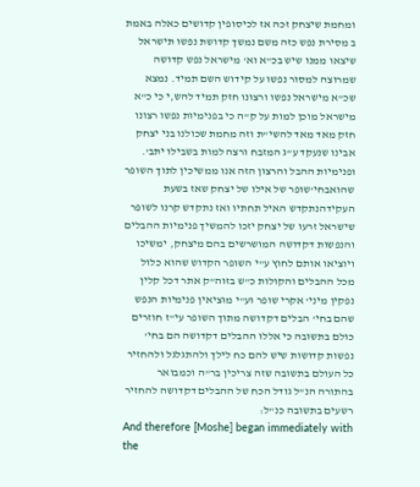ומחמת שיצחק זכה אז לכיסופין קדושים כאלה באמת ב מסירת נפש כזה משם נמשך קדושת נפשו תישראל שיצאו ממנו שיש בכ"א וא' מישראל נפש קדושה שמרוצה למסור נפשו על קידוש השם תמיד. נמצא שכ"א מישראל נפשו ורצונו חזק תמיד להש,י כי כ"א מישראל מוכן למות על ק"ה כי בפנימיות נפשו רצונו חזק מאד מאד להשי"ת וזה מחמת שכולנו בני יצחק אבינו שנעקד ע"ג המזבח ורצה למות בשבילו יתב'. ופנימיות ההבל והרצון הזה אנו ממשיכין לתוך השופר שהואבחי'שופר של אילו של יצחק שאז בשעת העקידהנתקדש האיל תחתיו ואז נתקדש קרנו לשופר שישראל זרעו של יצחק יזכו להמשיך פנימיות ההבלים והנפשות דקדושה המושרשים בהם מיצחק, ימשיכו ויוציאו אותם לחוץ ע"י השופר הקדוש שהוא כלול מכל ההבלים והקולות כ"ש בזוה"ק אתר דכל קלין נפקין מיני' אקרי שופר וע"י מוציאין פנימיות הנפש שהם בחי' הבלים דקדושה מתוך השופר עי"ז חוזרים כולם בתשובה כי אללו ההבלים דקדושה הם בחי' נפשות קדושות שיש להם כח לילך ולהתגלגל ולהחזיר כל העולם בתשובה שזה צריכין בר"ה וכמבואר בהתורה הנ"ל גודל הכח של ההבלים דקדושה להחזיר רשעים בתשובה כנ"ל:
And therefore [Moshe] began immediately with the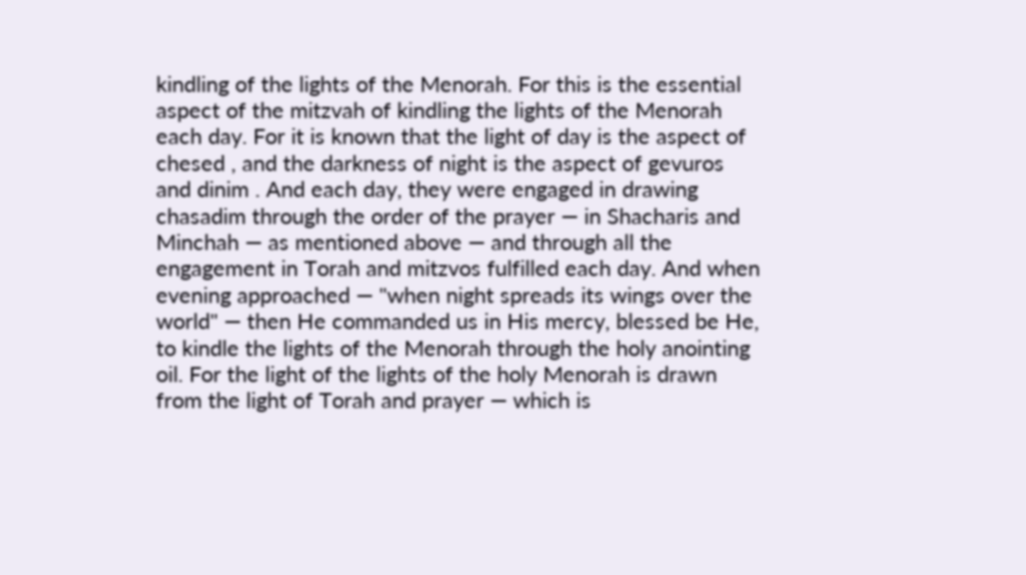kindling of the lights of the Menorah. For this is the essential aspect of the mitzvah of kindling the lights of the Menorah each day. For it is known that the light of day is the aspect of chesed , and the darkness of night is the aspect of gevuros and dinim . And each day, they were engaged in drawing chasadim through the order of the prayer — in Shacharis and Minchah — as mentioned above — and through all the engagement in Torah and mitzvos fulfilled each day. And when evening approached — "when night spreads its wings over the world" — then He commanded us in His mercy, blessed be He, to kindle the lights of the Menorah through the holy anointing oil. For the light of the lights of the holy Menorah is drawn from the light of Torah and prayer — which is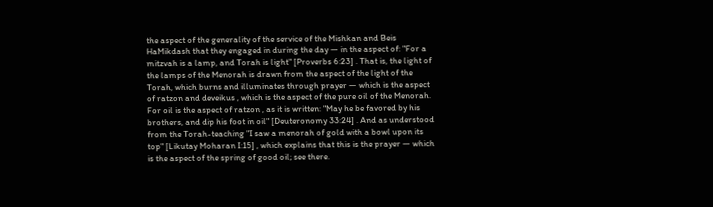the aspect of the generality of the service of the Mishkan and Beis HaMikdash that they engaged in during the day — in the aspect of: "For a mitzvah is a lamp, and Torah is light" [Proverbs 6:23] . That is, the light of the lamps of the Menorah is drawn from the aspect of the light of the Torah, which burns and illuminates through prayer — which is the aspect of ratzon and deveikus , which is the aspect of the pure oil of the Menorah. For oil is the aspect of ratzon , as it is written: "May he be favored by his brothers, and dip his foot in oil" [Deuteronomy 33:24] . And as understood from the Torah-teaching "I saw a menorah of gold with a bowl upon its top" [Likutay Moharan I:15] , which explains that this is the prayer — which is the aspect of the spring of good oil; see there.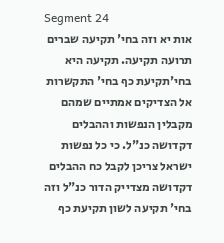Segment 24
אות יא וזה בחי' תקיעה שברים תרועה תקיעה. תקיעה היא בחי'תקיעת כף בחי' התקשרות אל הצדיקים אמתיים שמהם מקבלין הנפשות וההבלים דקדושה כנ"ל. כי כל נפשות ישראל צריכן לקבל כח ההבלים דקדושה מצדייק הדור כנ"ל וזה בחי' תקיעה לשון תקיעת כף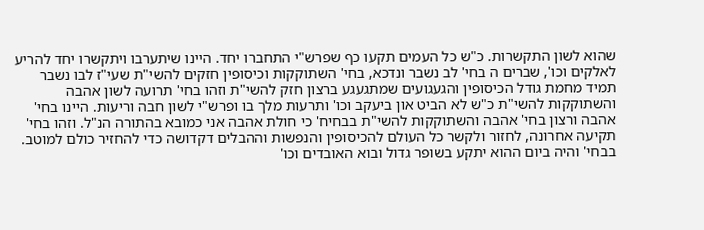שהוא לשון התקשרות. כ"ש כל העמים תקעו כף שפרש"י התחברו יחד. היינו שיתערבו ויתקשרו יחד להריע לאלקים וכו', שברים ה בחי' לב נשבר ונדכא, בחי' השתוקקות וכיסופין חזקים להשי"ת שעי"ז לבו נשבר תמיד מחמת גודל הכיסופין והגעגועים שמתגעגע ברצון חזק להשי"ת וזהו בחי' תרועה לשון אהבה והשתוקקות להשי"ת כ"ש לא הביט און ביעקב וכו' ותרעות מלך בו ופרש"י לשון חבה וריעות. היינו בחי' אהבה ורצון בחי' אהבה והשתוקקות להשי"ת בבחיח' כי חולת אהבה אני כמובא בהתורה הנ"ל. וזהו בחי' תקיעה אחרונה, לחזור ולקשר כל העולם להכיסופין והנפשות וההבלים דקדושה כדי להחזיר כולם למוטב. בבחי' והיה ביום ההוא יתקע בשופר גדול ובוא האובדים וכו'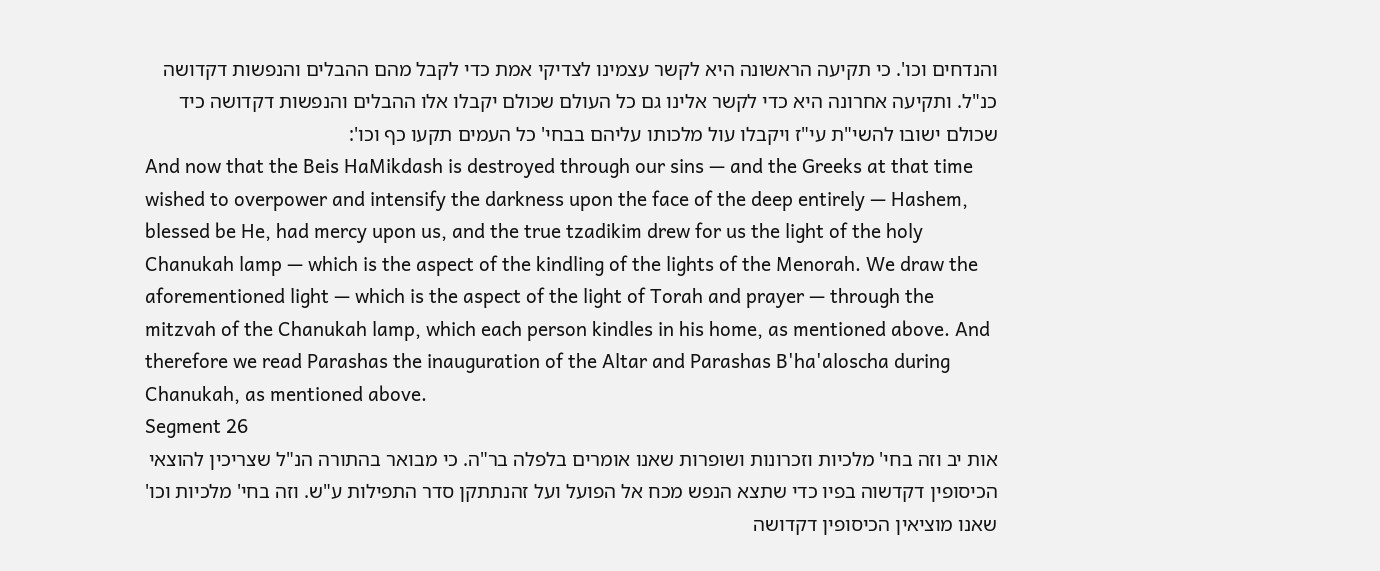והנדחים וכו'. כי תקיעה הראשונה היא לקשר עצמינו לצדיקי אמת כדי לקבל מהם ההבלים והנפשות דקדושה כנ"ל. ותקיעה אחרונה היא כדי לקשר אלינו גם כל העולם שכולם יקבלו אלו ההבלים והנפשות דקדושה כיד שכולם ישובו להשי"ת עי"ז ויקבלו עול מלכותו עליהם בבחי' כל העמים תקעו כף וכו':
And now that the Beis HaMikdash is destroyed through our sins — and the Greeks at that time wished to overpower and intensify the darkness upon the face of the deep entirely — Hashem, blessed be He, had mercy upon us, and the true tzadikim drew for us the light of the holy Chanukah lamp — which is the aspect of the kindling of the lights of the Menorah. We draw the aforementioned light — which is the aspect of the light of Torah and prayer — through the mitzvah of the Chanukah lamp, which each person kindles in his home, as mentioned above. And therefore we read Parashas the inauguration of the Altar and Parashas B'ha'aloscha during Chanukah, as mentioned above.
Segment 26
אות יב וזה בחי' מלכיות וזכרונות ושופרות שאנו אומרים בלפלה בר"ה. כי מבואר בהתורה הנ"ל שצריכין להוצאי הכיסופין דקדשוה בפיו כדי שתצא הנפש מכח אל הפועל ועל זהנתתקן סדר התפילות ע"ש. וזה בחי' מלכיות וכו' שאנו מוציאין הכיסופין דקדושה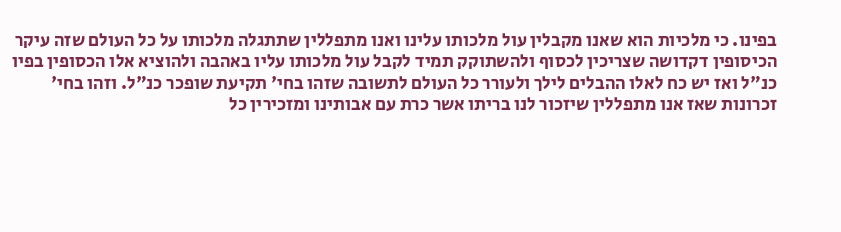בפינו. כי מלכיות הוא שאנו מקבלין עול מלכותו עלינו ואנו מתפללין שתתגלה מלכותו על כל העולם שזה עיקר הכיסופין דקדושה שצריכין לכסוף ולהשתוקק תמיד לקבל עול מלכותו עליו באהבה ולהוציא אלו הכסופין בפיו כנ"ל ואז יש כח לאלו ההבלים לילך ולעורר כל העולם לתשובה שזהו בחי' תקיעת שופכר כנ"ל. וזהו בחי' זכרונות שאז אנו מתפללין שיזכור לנו בריתו אשר כרת עם אבותינו ומזכירין כל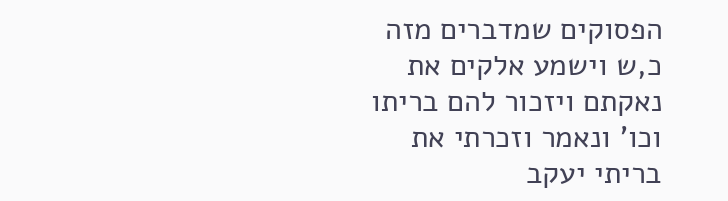הפסוקים שמדברים מזה כ,ש וישמע אלקים את נאקתם ויזכור להם בריתו וכו' ונאמר וזכרתי את בריתי יעקב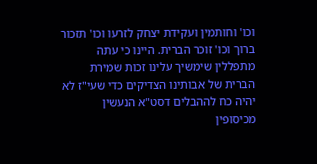וכו' וחותמין ועקידת יצחק לזרעו וכו' תזכור ברוך וכו' זוכר הברית. היינו כי עתה מתפללין שימשיך עלינו זכות שמירת הברית של אבותינו הצדיקים כדי שעי"ז לא יהיה כח לההבלים דסט"א הנעשין מכיסופין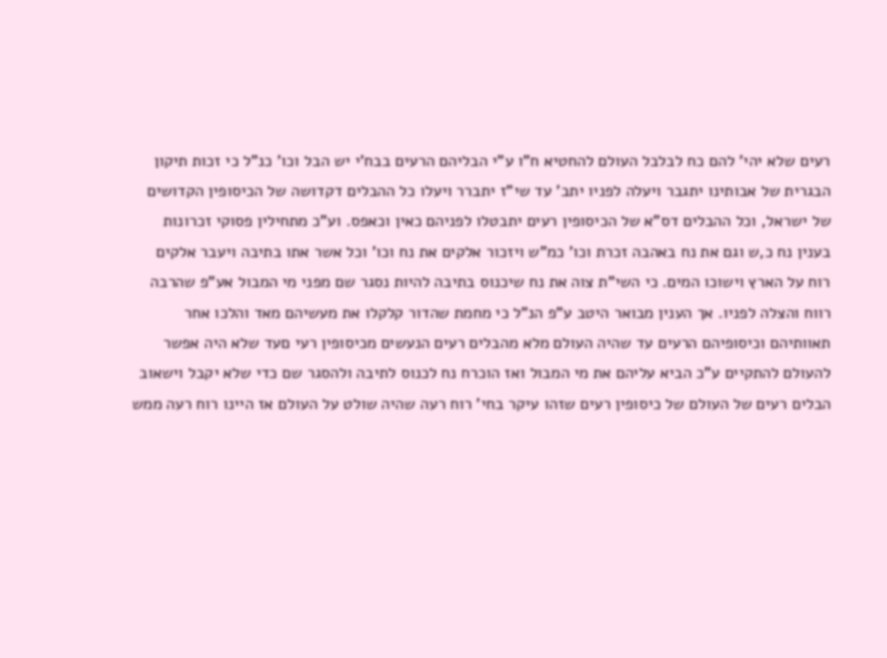רעים שלא יהי' להם כח לבלבל העולם להחטיא ח"ו ע"י הבליהם הרעים בבח'י יש הבל וכו' כנ"ל כי זכות תיקון הבגרית של אבותינו יתגבר ויעלה לפניו יתב' עד שי"ז יתברר ויעלו כל ההבלים דקדושה של הכיסופין הקדושים של ישראל, וכל ההבלים דס"א של הכיסופין רעים יתבטלו לפניהם כאין וכאפס. וע"כ מתחילין פסוקי זכרונות בענין נח כ,ש וגם את נח באהבה זכרת וכו' כמ"ש ויזכור אלקים את נח וכו' וכל אשר אתו בתיבה ויעבר אלקים רוח על הארץ וישוכו המים. כי השי"ת צוה את נח שיכנוס בתיבה להיות נסגר שם מפני מי המבול אע"פ שהרבה רווח והצלה לפניו. אך הענין מבואר היטב ע"פ הנ"ל כי מחמת שהדור קלקלו את מעשיהם מאד והלכו אחר תאוותיהם וכיסופיהם הרעים עד שהיה העולם מלא מהבלים רעים הנעשים מכיסופין רעי םעד שלא היה אפשר להעולם להתקיים ע"כ הביא עליהם את מי המבול ואז הוכרח נח לכנוס לתיבה ולהסגר שם כדי שלא יקבל וישאוב הבלים רעים של העולם של כיסופין רעים שזהו עיקר בחי' רוח רעה שהיה שולט על העולם אז היינו רוח רעה ממש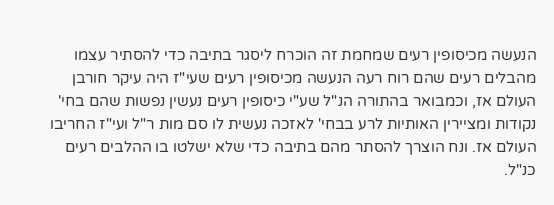הנעשה מכיסופין רעים שמחמת זה הוכרח ליסגר בתיבה כדי להסתיר עצמו מהבלים רעים שהם רוח רעה הנעשה מכיסופין רעים שעי"ז היה עיקר חורבן העולם אז, וכמבואר בהתורה הנ"ל שע"י כיסופין רעים נעשין נפשות שהם בחי' נקודות ומציירין האותיות לרע בבחי' לאזכה נעשית לו סם מות ר"ל ועי"ז החריבו העולם אז. ונח הוצרך להסתר מהם בתיבה כדי שלא ישלטו בו ההלבים רעים כנ"ל.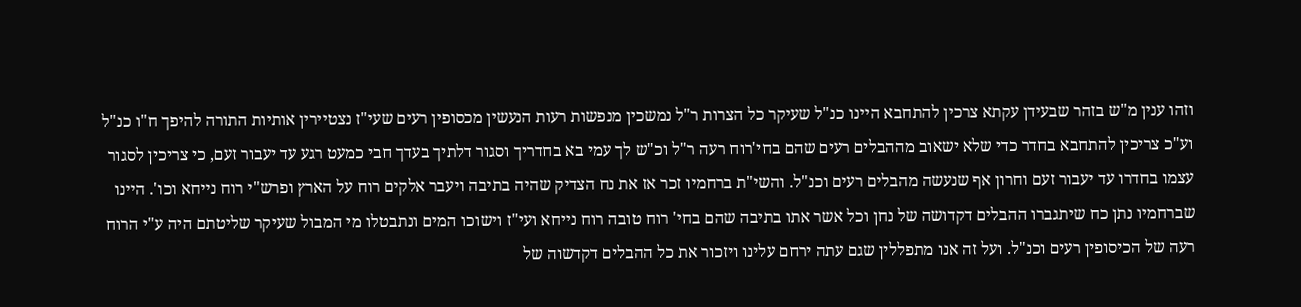וזהו ענין מ"ש בזהר שבעידן עקתא צרכין להתחבא היינו כנ"ל שעיקר כל הצרות ר"ל נמשכין מנפשות רעות הנעשין מכסופין רעים שעי"ז נצטיירין אותיות התורה להיפך ח"ו כנ"ל וע"כ צריכין להתחבא בחדר כדי שלא ישאוב מההבלים רעים שהם בחי'רוח רעה ר"ל וכ"ש לך עמי בא בחדריך וסגור דלתיך בעדך חבי כמעט רגע עד יעבור זעם, כי צריכין לסגור עצמו בחדרו עד יעבור זעם וחרון אף שנעשה מהבלים רעים וכנ"ל. והשי"ת ברחמיו זכר אז את נח הצדיק שהיה בתיבה ויעבר אלקים רוח על הארץ ופרש"י רוח נייחא וכו'. היינו שברחמיו נתן כח שיתגברו ההבלים דקדושה של נחן וכל אשר אתו בתיבה שהם בחי' רוח טובה רוח נייחא ועי"ז וישוכו המים ונתבטלו מי המבול שעיקר שליטתם היה ע"י הרוח רעה של הכיסופין רעים וכנ"ל. ועל זה אנו מתפללין שגם עתה ירחם עלינו ויזכור את כל ההבלים דקדשוה של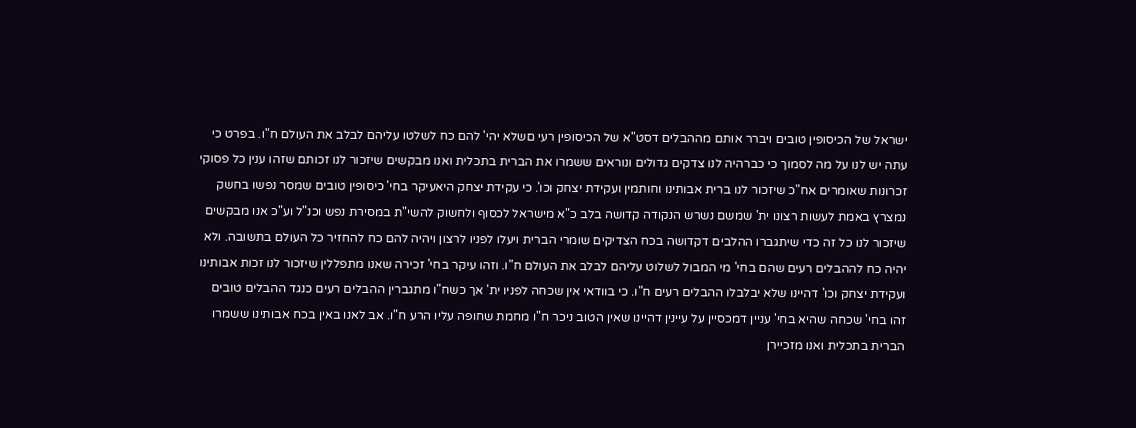ישראל של הכיסופין טובים ויברר אותם מההבלים דסט"א של הכיסופין רעי םשלא יהי' להם כח לשלטו עליהם לבלב את העולם ח"ו. בפרט כי עתה יש לנו על מה לסמוך כי כברהיה לנו צדקים גדולים ונוראים ששמרו את הברית בתכלית ואנו מבקשים שיזכור לנו זכותם שזהו ענין כל פסוקי זכרונות שאומרים אח"כ שיזכור לנו ברית אבותינו וחותמין ועקידת יצחק וכו'. כי עקידת יצחק היאעיקר בחי' כיסופין טובים שמסר נפשו בחשק נמצרץ באמת לעשות רצונו ית' שמשם נשרש הנקודה קדושה בלב כ"א מישראל לכסוף ולחשוק להשי"ת במסירת נפש וכנ"ל וע"כ אנו מבקשים שיזכור לנו כל זה כדי שיתגברו ההלבים דקדושה בכח הצדיקים שומרי הברית ויעלו לפניו לרצון ויהיה להם כח להחזיר כל העולם בתשובה. ולא יהיה כח לההבלים רעים שהם בחי' מי המבול לשלוט עליהם לבלב את העולם ח"ו. וזהו עיקר בחי' זכירה שאנו מתפללין שיזכור לנו זכות אבותינו ועקידת יצחק וכו' דהיינו שלא יבלבלו ההבלים רעים ח"ו. כי בוודאי אין שכחה לפניו ית' אך כשח"ו מתגברין ההבלים רעים כנגד ההבלים טובים זהו בחי' שכחה שהיא בחי' עניין דמכסיין על עיינין דהיינו שאין הטוב ניכר ח"ו מחמת שחופה עליו הרע ח"ו. אב לאנו באין בכח אבותינו ששמרו הברית בתכלית ואנו מזכיירן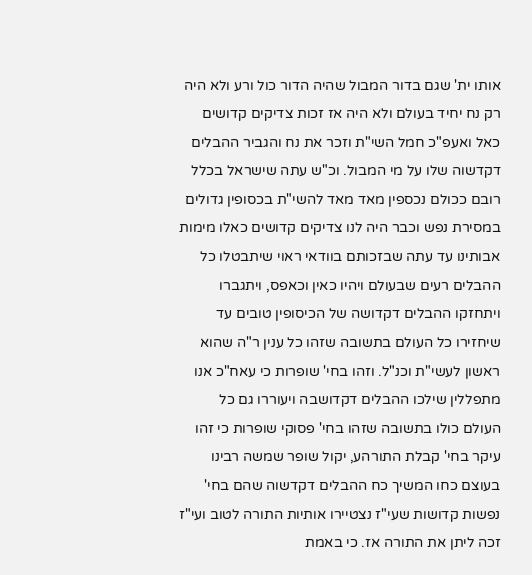אותו ית' שגם בדור המבול שהיה הדור כול ורע ולא היה רק נח יחיד בעולם ולא היה אז זכות צדיקים קדושים כאל ואעפ"כ חמל השי"ת וזכר את נח והגביר ההבלים דקדשוה שלו על מי המבול. וכ"ש עתה שישראל בכלל רובם ככולם נכספין מאד מאד להשי"ת בכסופין גדולים במסירת נפש וכבר היה לנו צדיקים קדושים כאלו מימות אבותינו עד עתה שבזכותם בוודאי ראוי שיתבטלו כל ההבלים רעים שבעולם ויהיו כאין וכאפס, ויתגברו ויתחזקו ההבלים דקדושה של הכיסופין טובים עד שיחזירו כל העולם בתשובה שזהו כל ענין ר"ה שהוא ראשון לעשי"ת וכנ"ל. וזהו בחי' שופרות כי עאח"כ אנו מתפללין שילכו ההבלים דקדושבה ויעוררו גם כל העולם כולו בתשובה שזהו בחי' פסוקי שופרות כי זהו עיקר בחי' קבלת התורהע, יקול שופר שמשה רבינו בעוצם כחו המשיך כח ההבלים דקדשוה שהם בחי' נפשות קדושות שעי"ז נצטיירו אותיות התורה לטוב ועי"ז זכה ליתן את התורה אז. כי באמת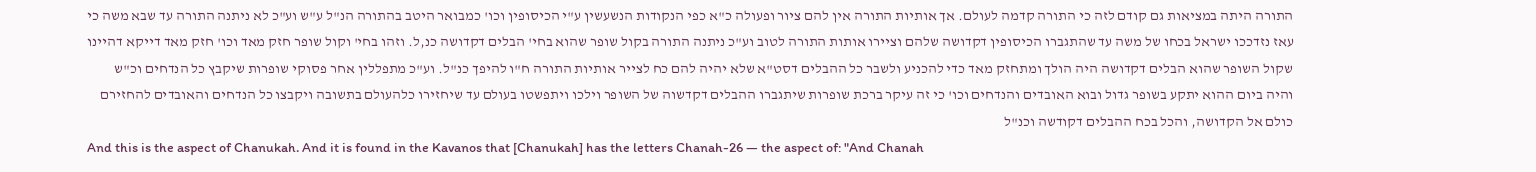התורה היתה במציאות גם קודם לזה כי התורה קדמה לעולם. אך אותיות התורה אין להם ציור ופעולה כ"א כפי הנקודות הנשעשין ע"י הכיסופין וכו' כמבואר היטב בהתורה הנ"ל ע"ש וע"כ לא ניתנה התורה עד שבא משה כי עאז נזדככו ישראל בכחו של משה עד שהתגברו הכיסופין דקדושה שלהם וציירו אותות התורה לטוב וע"כ ניתנה התורה בקול שופר שהוא בחי' הבלים דקדושה כנ,ל. וזהו בחי' וקול שופר חזק מאד וכו' חזק מאד דייקא דהיינו שקול השופר שהוא הבלים דקדושה היה הולך ומתחזק מאד כדי להכניע ולשבר כל ההבלים דסט"א שלא יהיה להם כח לצייר אותיות התורה ח"ו להיפך כנ"ל. וע"כ מתפללין אחר פסוקי שופרות שיקבץ כל הנדחים וכ"ש והיה ביום ההוא יתקע בשופר גדול ובוא האובדים והנדחים וכו' כי זה עיקר ברכת שופרות שיתגברו ההבלים דקדשוה של השופר וילכו ויתפשטו בעולם עד שיחזירו כלהעולם בתשובה ויקבצו כל הנדחים והאובדים להחזירם כולם אל הקדושה, והכל בכח ההבלים דקודשה וכנ"ל
And this is the aspect of Chanukah. And it is found in the Kavanos that [Chanukah] has the letters Chanah-26 — the aspect of: "And Chanah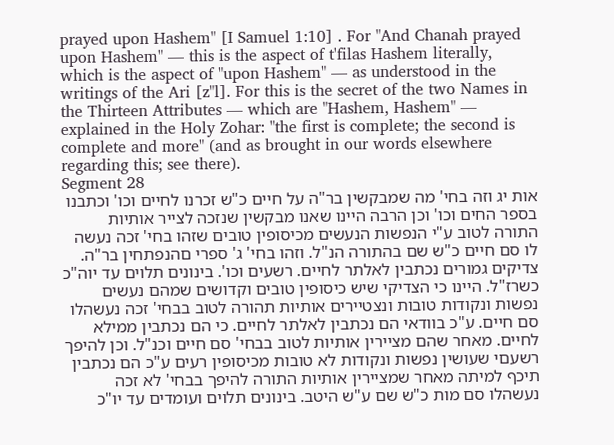prayed upon Hashem" [I Samuel 1:10] . For "And Chanah prayed upon Hashem" — this is the aspect of t'filas Hashem literally, which is the aspect of "upon Hashem" — as understood in the writings of the Ari [z"l]. For this is the secret of the two Names in the Thirteen Attributes — which are "Hashem, Hashem" — explained in the Holy Zohar: "the first is complete; the second is complete and more" (and as brought in our words elsewhere regarding this; see there).
Segment 28
אות יג וזה בחי' מה שמבקשין בר"ה על חיים כ"ש זכרנו לחיים וכו' וכתבנו בספר החים וכו' וכן הרבה היינו שאנו מבקשין שנזכה לצייר אותיות התורה לטוב ע"י הנפשות הנעשים מכיסופין טובים שזהו בחי' זכה נעשה לו סם חיים כ"ש שם בהתורה הנ"ל. וזהו בחי' ג' ספרי םהנפתחין בר"ה. צדיקים גמורים נכתבין לאלתר לחיים. רשעים וכו'. בינונים תלוים עד יוה"כ כשרז"ל. היינו כי הצדיקי שיש כיסופין טובים וקדושים שמהם נעשים נפשות ונקודות טובות ונצטיירים אותיות תהורה לטוב בבחי' זכה נעשהלו סם חיים. ע"כ בוודאי הם נכתבין לאלתר לחיים. כי הם נכתבין ממילא לחיים. מאחר שהם מציירין אותיות לטוב בבחי' סם חיים וכנ"ל. וכן להיפך רשעםי שעושין נפשות ונקודות לא טובות מכיסופין רעים ע"כ הם נכתבין תיכף למיתה מאחר שמציירין אותיות התורה להיפך בבחי' לא זכה נעשהלו סם מות כ"ש שם ע"ש היטב. בינונים תלוים ועומדים עד יו"כ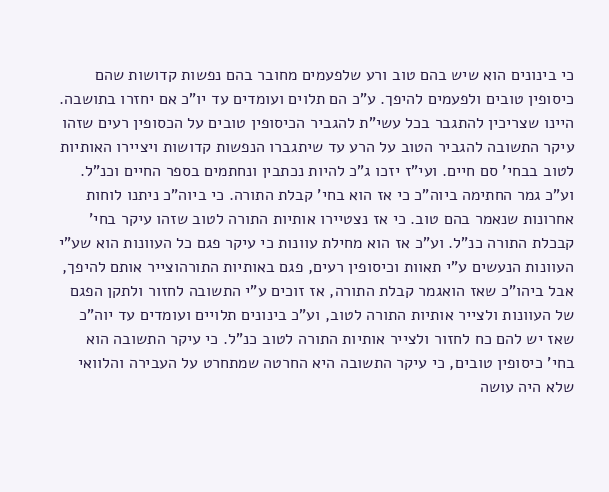כי בינונים הוא שיש בהם טוב ורע שלפעמים מחובר בהם נפשות קדושות שהם כיסופין טובים ולפעמים להיפך. ע"כ הם תלוים ועומדים עד יו"כ אם יחזרו בתושבה. היינו שצריכין להתגבר בכל עשי"ת להגביר הכיסופין טובים על הכסופין רעים שזהו עיקר התשובה להגביר הטוב על הרע עד שיתגברו הנפשות קדושות ויציירו האותיות לטוב בבחי' סם חיים. ועי"ז יזכו ג"כ להיות נכתבין ונחתמים בספר החיים וכנ"ל. וע"כ גמר החתימה ביוה"כ כי אז הוא בחי' קבלת התורה. כי ביוה"כ ניתנו לוחות אחרונות שנאמר בהם טוב. כי אז נצטיירו אותיות התורה לטוב שזהו עיקר בחי' קבכלת התורה כנ"ל. וע"כ אז הוא מחילת עוונות כי עיקר פגם כל העוונות הוא שע"י העוונות הנעשים ע"י תאוות וכיסופין רעים, פגם באותיות התורהוצייר אותם להיפך, אבל ביהו"כ שאז הואגמר קבלת התורה, אז זוכים ע"י התשובה לחזור ולתקן הפגם של העוונות ולצייר אותיות התורה לטוב, וע"כ בינונים תלויים ועומדים עד יוה"כ שאז יש להם כח לחזור ולצייר אותיות התורה לטוב כנ"ל. כי עיקר התשובה הוא בחי' כיסופין טובים, כי עיקר התשובה היא החרטה שמתחרט על העבירה והלוואי שלא היה עושה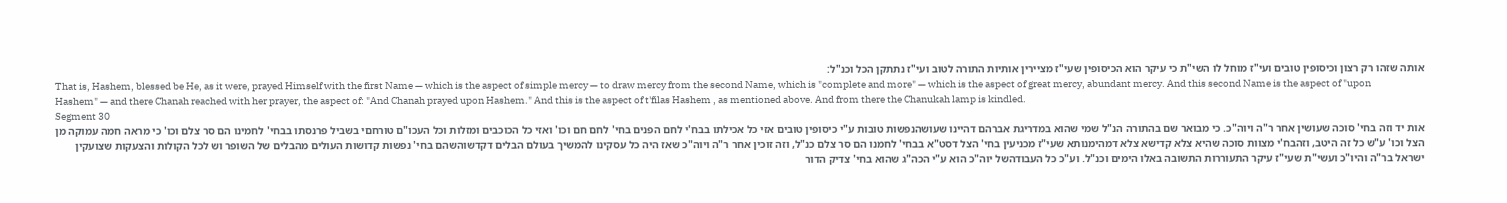אותה שזהו רק רצון וכיסופין טובים ועי"ז מוחל לו השי"ת כי עיקר הוא הכיסופין שעי"ז מציירין אותיות התורה לטוב ועי"ז נתתקן הכל וכנ"ל:
That is, Hashem, blessed be He, as it were, prayed Himself with the first Name — which is the aspect of simple mercy — to draw mercy from the second Name, which is "complete and more" — which is the aspect of great mercy, abundant mercy. And this second Name is the aspect of "upon Hashem" — and there Chanah reached with her prayer, the aspect of: "And Chanah prayed upon Hashem." And this is the aspect of t'filas Hashem , as mentioned above. And from there the Chanukah lamp is kindled.
Segment 30
אות יד וזה בחי' סוכה שעושין אחר ר"ה ויוה"כ. כי מבואר שם בהתורה הנ"ל שמי שהוא במדריגת אברהם דהיינו שעושהנפשות טובות ע"י כיסופין טובים אזי כל אכילתו בבח'י לחם הפנים בחי' לחם חם וכו' ואזי כל הכוכבים ומזלות וכל העכו"ם טורחםי בשביל פרנסתו בבחי' לחמינו הם סר צלם וכו' כי מראה חמה עמוקה מן הצל וכו' ע"ש כל זה היטב, וזהבח'י מצוות סוכה שהיא צלא קדישא צלא דמהימנותא שעי"ז מכניעין בחי' הצל דסט"א בבחי' לחמנו הם סר צלם כנ"ל, וזה זוכין אחר ר"ה ויוה"כ שאז היה כל עסקינו להמשיך בעולם הבלים דקדשוהשהם בחי' נפשות קדושות העולים מהבלים של השופר וש לכל הקולות והצעקות שצועקין ישראל בר"ה והיו"כ ועשי"ת שעי"ז עיקר התעוררות התשובה באלו הימים וכנ"ל. וע"כ כל העבודהשל יוה"כ הוא ע"י הכה"ג שהוא בחי' צדיק הדור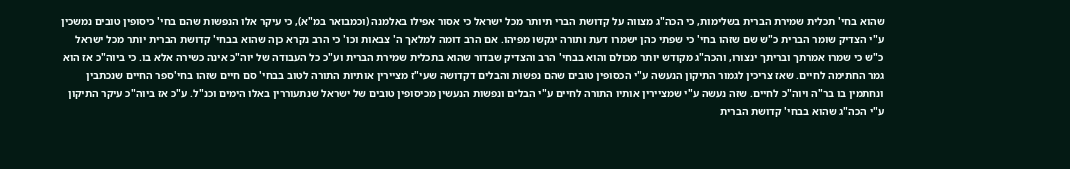שהוא בחי' תכלית שמירת הברית בשלימות, כי הכה"ג מצווה על קדושת הברי תיותר מכל ישראל כי אסור אפילו באלמנה (וכמבואר במ"א), כי עיקר אלו הנפשות שהם בחי' כיסופין טובים נמשכין ע"י הצדיק שומר הברית כ"ש שם שזהו בחי' כי שפתי כהן ישמרו דעת ותורה יגקשו מפיהו. אם הרב דומה למלאך ה' צבאות וכו' כי הרב נקרא כןה שהוא בבחי' קדושת הברית יותר מכל ישראל כ"ש כי שמרו אמרתך ובריתך ינצורו, והכה"ג מקודש יותר מכולם והוא בבחי' הרב והצדיק שבדור שהוא בתכלית שמירת הברית וע"כ כל העבודה של יוה"כ אינה כשירה אלא בו. כי ביוה"כ אז הוא גמר החתימה לחיים. שאז צריכין לגמור התיקון הנעשה ע"י הכסופין טובים שהם נפשות והבלים דקדושה שעי"ז מציירין אותיות התורה לטוב בבחי' סם חיים שזהו בחי'ספר החיים שנכתבין ונחתמין בו בר"ה ויוה"כ לחיים. שזה נעשה ע"י שמציירין אותיו התורה לחיים ע"י הבלים ונפשות הנעשין מכיסופין טובים של ישראל שנתעוררין באלו הימים וכנ"ל. ע"כ אז ביוה"כ עיקר התיקון ע"י הכה"ג שהוא בבחי' קדושת הברית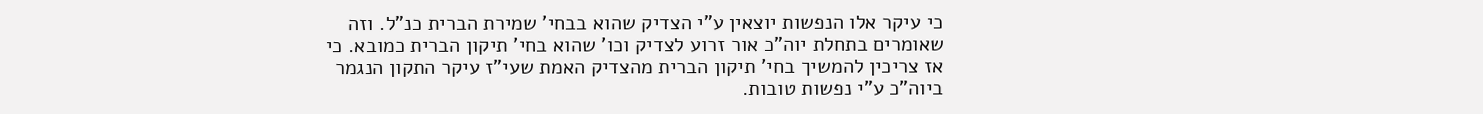כי עיקר אלו הנפשות יוצאין ע"י הצדיק שהוא בבחי' שמירת הברית כנ"ל. וזה שאומרים בתחלת יוה"כ אור זרוע לצדיק וכו' שהוא בחי' תיקון הברית כמובא. כי אז צריכין להמשיך בחי' תיקון הברית מהצדיק האמת שעי"ז עיקר התקון הנגמר ביוה"כ ע"י נפשות טובות.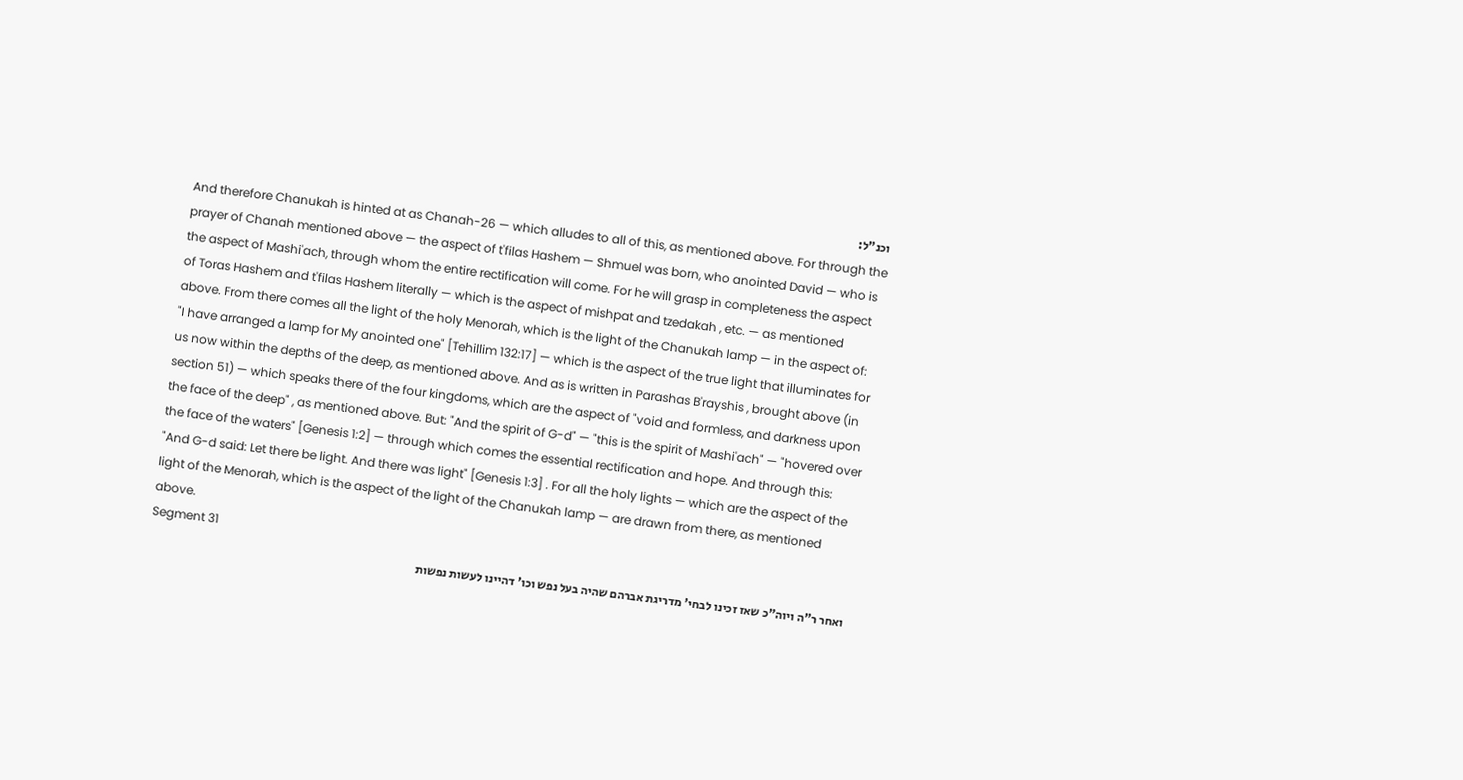וכנ"ל:
And therefore Chanukah is hinted at as Chanah-26 — which alludes to all of this, as mentioned above. For through the prayer of Chanah mentioned above — the aspect of t'filas Hashem — Shmuel was born, who anointed David — who is the aspect of Mashi'ach, through whom the entire rectification will come. For he will grasp in completeness the aspect of Toras Hashem and t'filas Hashem literally — which is the aspect of mishpat and tzedakah , etc. — as mentioned above. From there comes all the light of the holy Menorah, which is the light of the Chanukah lamp — in the aspect of: "I have arranged a lamp for My anointed one" [Tehillim 132:17] — which is the aspect of the true light that illuminates for us now within the depths of the deep, as mentioned above. And as is written in Parashas B'rayshis , brought above (in section 51) — which speaks there of the four kingdoms, which are the aspect of "void and formless, and darkness upon the face of the deep" , as mentioned above. But: "And the spirit of G-d" — "this is the spirit of Mashi'ach" — "hovered over the face of the waters" [Genesis 1:2] — through which comes the essential rectification and hope. And through this: "And G-d said: Let there be light. And there was light" [Genesis 1:3] . For all the holy lights — which are the aspect of the light of the Menorah, which is the aspect of the light of the Chanukah lamp — are drawn from there, as mentioned above.
Segment 31
ואחר ר"ה ויוה"כ שאז זכינו לבחי' מדריגת אברהם שהיה בעל נפש וכו' דהיינו לעשות נפשות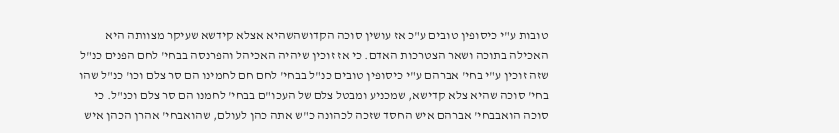טובות ע"י כיסופין טובים ע"כ אז עושין סוכה הקדושהשהיא אצלא קידשא שעיקר מצוותה היא האכילה בתוכה ושאר הצטרכות האדם. כי אז זוכין שיהיה האכיהל והפרנסה בבחי' לחם הפנים כנ"ל שזה זוכין ע"י בחי' אברהם ע"י כיסופין טובים כנ"ל בבחי' לחם חם לחמינו הם סר צלם וכו' כנ"ל שהו בחי' סוכה שהיא צלא קדישא, שמכניע ומבטל צלם של העכו"ם בבחי' לחמנו הם סר צלם וכנ"ל. כי סוכה הואבבחי' אברהם איש החסד שזכה לכהונה כ"ש אתה כהן לעולם, שהואבחי' אהרן הכהן איש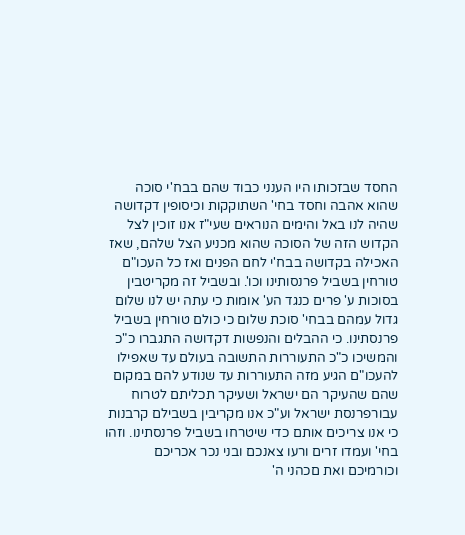החסד שבזכותו היו הענני כבוד שהם בבח'י סוכה שהוא אהבה וחסד בחי' השתוקקות וכיסופין דקדושה שהיה לנו באל והימים הנוראים שעי"ז אנו זוכין לצל הקדוש הזה של הסוכה שהוא מכניע הצל שלהם, שאז האכילה בקדושה בבח'י לחם הפנים ואז כל העכו"ם טורחין בשביל פרנסותינו וכו'. ובשביל זה מקריטבין בסוכות ע' פרים כנגד הע' אומות כי עתה יש לנו שלום גדול עמהם בבחי' סוכת שלום כי כולם טורחין בשביל פרנסתינו. כי ההבלים והנפשות דקדושה התגברו כ"כ והמשיכו כ"כ התעוררות התשובה בעולם עד שאפילו להעכו"ם הגיע מזה התעוררות עד שנודע להם במקום שהם שהעיקר הם ישראל ושעיקר תכליתם לטרוח עבורפרנסת ישראל וע"כ אנו מקריבין בשבילם קרבנות כי אנו צריכים אותם כדי שיטרחו בשביל פרנסתינו. וזהו בחי' ועמדו זרים ורעו צאנכם ובני נכר אכריכם וכורמיכם ואת םכהני ה'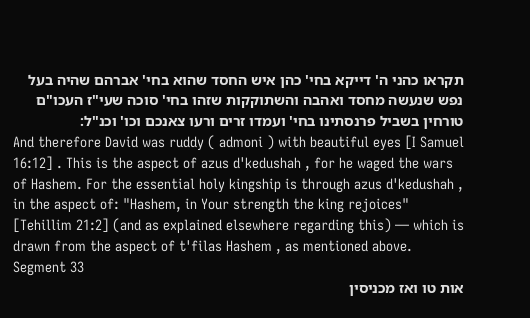תקראו כהני ה' דייקא בחי' כהן איש החסד שהוא בחי' אברהם שהיה בעל נפש שנעשה מחסד ואהבה והשתוקקות שזהו בחי' סוכה שעי"ז העכו"ם טורחין בשביל פרנסתינו בחי' ועמדו זרים ורעו צאנכם וכו' וכנ"ל:
And therefore David was ruddy ( admoni ) with beautiful eyes [I Samuel 16:12] . This is the aspect of azus d'kedushah , for he waged the wars of Hashem. For the essential holy kingship is through azus d'kedushah , in the aspect of: "Hashem, in Your strength the king rejoices" [Tehillim 21:2] (and as explained elsewhere regarding this) — which is drawn from the aspect of t'filas Hashem , as mentioned above.
Segment 33
אות טו ואז מכניסין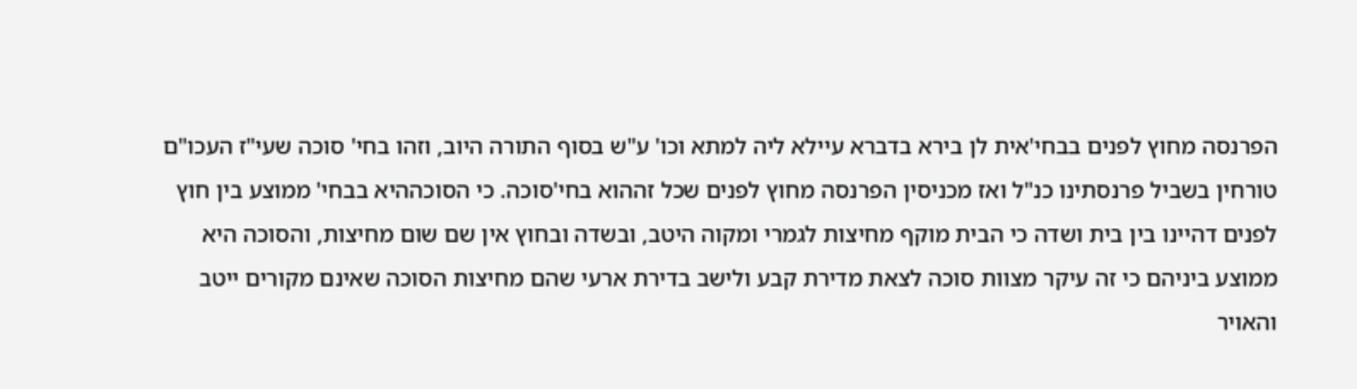הפרנסה מחוץ לפנים בבחי'אית לן בירא בדברא עיילא ליה למתא וכו' ע"ש בסוף התורה היוב, וזהו בחי' סוכה שעי"ז העכו"ם טורחין בשביל פרנסתינו כנ"ל ואז מכניסין הפרנסה מחוץ לפנים שכל זההוא בחי'סוכה. כי הסוכההיא בבחי' ממוצע בין חוץ לפנים דהיינו בין בית ושדה כי הבית מוקף מחיצות לגמרי ומקוה היטב, ובשדה ובחוץ אין שם שום מחיצות, והסוכה היא ממוצע ביניהם כי זה עיקר מצוות סוכה לצאת מדירת קבע ולישב בדירת ארעי שהם מחיצות הסוכה שאינם מקורים ייטב והאויר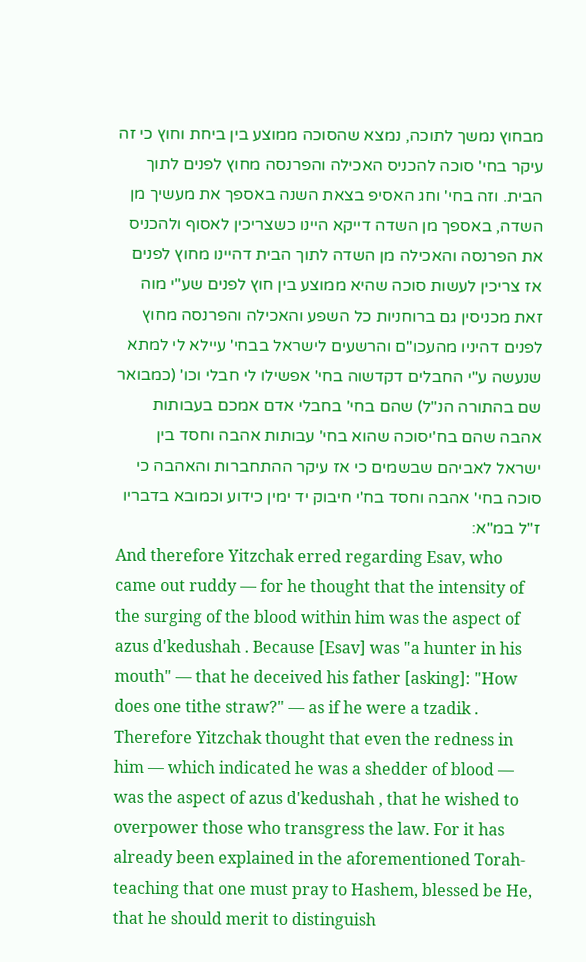מבחוץ נמשך לתוכה, נמצא שהסוכה ממוצע בין ביחת וחוץ כי זה עיקר בחי' סוכה להכניס האכילה והפרנסה מחוץ לפנים לתוך הבית. וזה בחי' וחג האסיפ בצאת השנה באספך את מעשיך מן השדה, באספך מן השדה דייקא היינו כשצריכין לאסוף ולהכניס את הפרנסה והאכילה מן השדה לתוך הבית דהיינו מחוץ לפנים אז צריכין לעשות סוכה שהיא ממוצע בין חוץ לפנים שע"י מוה זאת מכניסין גם ברוחניות כל השפע והאכילה והפרנסה מחוץ לפנים דהיניו מהעכו"ם והרשעים לישראל בבחי' עיילא לי למתא שנעשה ע"י החבלים דקדשוה בחי' אפשילו לי חבלי וכו' (כמבואר שם בהתורה הנ"ל) שהם בחי' בחבלי אדם אמכם בעבותות אהבה שהם בח'יסוכה שהוא בחי' עבותות אהבה וחסד בין ישראל לאביהם שבשמים כי אז עיקר ההתחברות והאהבה כי סוכה בחי' אהבה וחסד בח'י חיבוק יד ימין כידוע וכמובא בדבריו ז"ל במ"א:
And therefore Yitzchak erred regarding Esav, who came out ruddy — for he thought that the intensity of the surging of the blood within him was the aspect of azus d'kedushah . Because [Esav] was "a hunter in his mouth" — that he deceived his father [asking]: "How does one tithe straw?" — as if he were a tzadik . Therefore Yitzchak thought that even the redness in him — which indicated he was a shedder of blood — was the aspect of azus d'kedushah , that he wished to overpower those who transgress the law. For it has already been explained in the aforementioned Torah-teaching that one must pray to Hashem, blessed be He, that he should merit to distinguish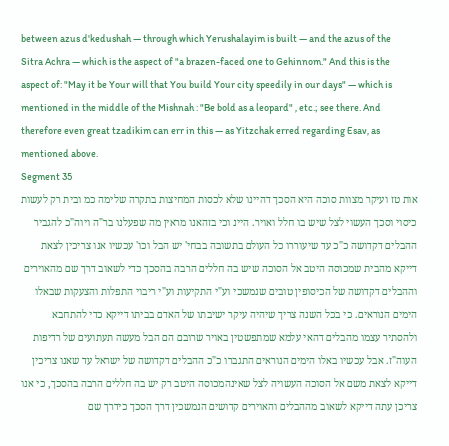between azus d'kedushah — through which Yerushalayim is built — and the azus of the Sitra Achra — which is the aspect of "a brazen-faced one to Gehinnom." And this is the aspect of: "May it be Your will that You build Your city speedily in our days" — which is mentioned in the middle of the Mishnah : "Be bold as a leopard" , etc.; see there. And therefore even great tzadikim can err in this — as Yitzchak erred regarding Esav, as mentioned above.
Segment 35
אות טז ועיקר מצוות סוכה היא הסכך דהיינו שלא לכסות המחיצות בתקרה שלימה כמ ובית רק לעשות כיסוי וסכך העשוי לצל שיש בו חלל ואויר. היינ וכי בזהאנו מראין מה שפעלנו בר"ה ויוה"כ להגביר ההבלים דקדושה כ"כ עד שיעוררו כל העולם בתשובה בבחי' יש הבל וכו' עכשיו אנו צריכין לצאת דייקא מהבית שמכוסה היטב אל הסוכה שיש בה חללים הרבה בהסכך כדי לשאוב דרך שם מהאוירים וההבלים דקדושה של הכיסופין טובים שנמשכי וע"י התקיעות וע"י ריבוי התפלות והצעקות שבאלו הימים הנוראים. כי בכל השנה צריך שיהיה עיקר ישיבתו של האדם בביתו דייקא כדי להתחבא ולהסתיר עצמו מהבלים דהאי עלמא שמתפשטין באויר שרובם הם הבל מעשה תעתועים של רדיפות העוה"ז. אבל עכשיו באלו הימים הנוראים התגברו כ"כ ההבלים דקדושה של ישראל עד שאנו צריכין דייקא לצאת משם אל הסוכה העשויה לצל שאינהמכוסה היטב רק יש בה חללים הרבה בהסכך, כי אנו צריכן עתה דייקא לשאוב מההבלים והאוירים קדושים הנמשכין דרך הסכך כידרך שם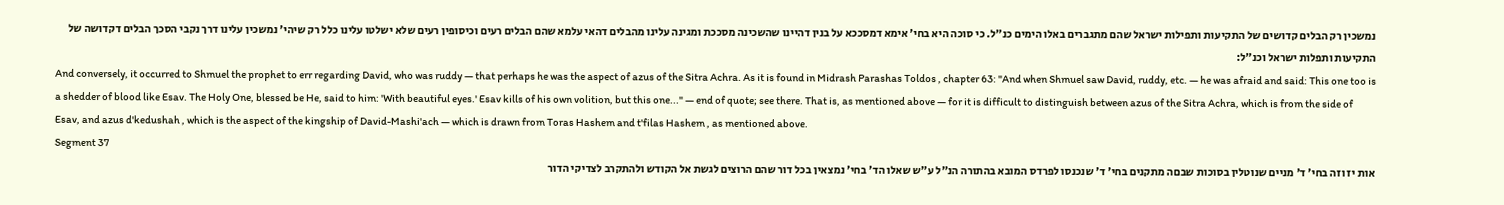נמשכין רק הבלים קדושים של התקיעות ותפילות ישראל שהם מתגברים באלו הימים כנ"ל. כי סוכה היא בחי' אימא דמסככא על בנין דהיינו שהשכינה מסככת ומגינה עלינו מהבלים דהאי עלמא שהם הבלים רעים וכיסופין רעים שלא ישלטו עלינו כלל רק שיהי' נמשכין עלינו דרך נקבי הסכך הבלים דקדושה של התקיעות ותפלות ישראל וכנ"ל:
And conversely, it occurred to Shmuel the prophet to err regarding David, who was ruddy — that perhaps he was the aspect of azus of the Sitra Achra. As it is found in Midrash Parashas Toldos , chapter 63: "And when Shmuel saw David, ruddy, etc. — he was afraid and said: This one too is a shedder of blood like Esav. The Holy One, blessed be He, said to him: 'With beautiful eyes.' Esav kills of his own volition, but this one..." — end of quote; see there. That is, as mentioned above — for it is difficult to distinguish between azus of the Sitra Achra, which is from the side of Esav, and azus d'kedushah , which is the aspect of the kingship of David-Mashi'ach — which is drawn from Toras Hashem and t'filas Hashem , as mentioned above.
Segment 37
אות יז וזה בחי' ד' מניים שנוטלין בסוכות שבםה מתקנים בחי' ד' שנכנסו לפרדס המובא בהתורה הנ"ל ע"ש שאלו הד' בחי' נמצאין בכל דור שהם הרוצים לגשת אל הקודש ולהתקרב לצדיקי הדור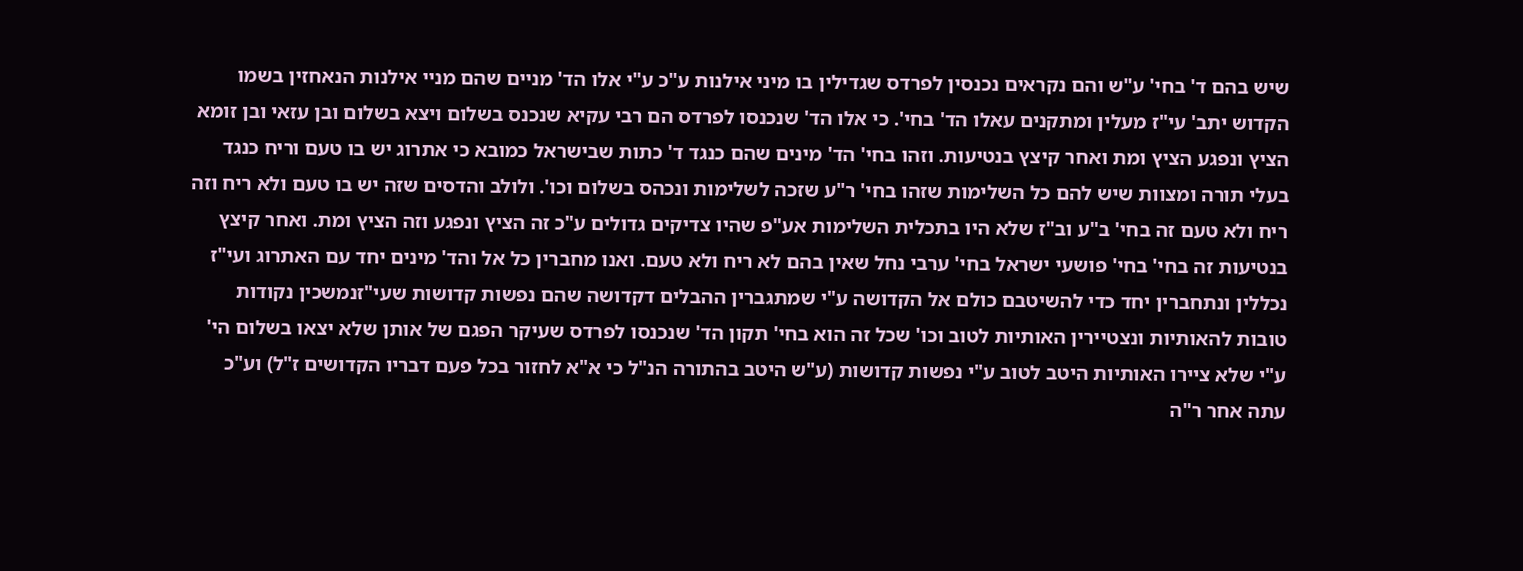שיש בהם ד' בחי' ע"ש והם נקראים נכנסין לפרדס שגדילין בו מיני אילנות ע"כ ע"י אלו הד' מניים שהם מניי אילנות הנאחזין בשמו הקדוש יתב' עי"ז מעלין ומתקנים עאלו הד' בחי'. כי אלו הד' שנכנסו לפרדס הם רבי עקיא שנכנס בשלום ויצא בשלום ובן עזאי ובן זומא הציץ ונפגע הציץ ומת ואחר קיצץ בנטיעות. וזהו בחי' הד' מינים שהם כנגד ד' כתות שבישראל כמובא כי אתרוג יש בו טעם וריח כנגד בעלי תורה ומצוות שיש להם כל השלימות שזהו בחי' ר"ע שזכה לשלימות ונכהס בשלום וכו'. ולולב והדסים שזה יש בו טעם ולא ריח וזה ריח ולא טעם זה בחי' ב"ע וב"ז שלא היו בתכלית השלימות אע"פ שהיו צדיקים גדולים ע"כ זה הציץ ונפגע וזה הציץ ומת. ואחר קיצץ בנטיעות זה בחי' בחי' פושעי ישראל בחי' ערבי נחל שאין בהם לא ריח ולא טעם. ואנו מחברין כל אל והד' מינים יחד עם האתרוג ועי"ז נכללין ונתחברין יחד כדי להשיטבם כולם אל הקדושה ע"י שמתגברין ההבלים דקדושה שהם נפשות קדושות שעי"זנמשכין נקודות טובות להאותיות ונצטיירין האותיות לטוב וכו' שכל זה הוא בחי' תקון הד' שנכנסו לפרדס שעיקר הפגם של אותן שלא יצאו בשלום הי' ע"י שלא ציירו האותיות היטב לטוב ע"י נפשות קדושות (ע"ש היטב בהתורה הנ"ל כי א"א לחזור בכל פעם דבריו הקדושים ז"ל) וע"כ עתה אחר ר"ה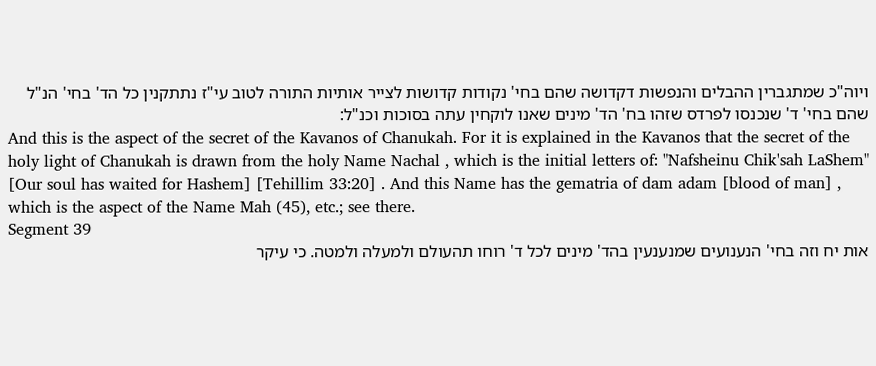ויוה"כ שמתגברין ההבלים והנפשות דקדושה שהם בחי' נקודות קדושות לצייר אותיות התורה לטוב עי"ז נתתקנין כל הד' בחי' הנ"ל שהם בחי' ד' שנכנסו לפרדס שזהו בח' הד' מינים שאנו לוקחין עתה בסוכות וכנ"ל:
And this is the aspect of the secret of the Kavanos of Chanukah. For it is explained in the Kavanos that the secret of the holy light of Chanukah is drawn from the holy Name Nachal , which is the initial letters of: "Nafsheinu Chik'sah LaShem" [Our soul has waited for Hashem] [Tehillim 33:20] . And this Name has the gematria of dam adam [blood of man] , which is the aspect of the Name Mah (45), etc.; see there.
Segment 39
אות יח וזה בחי' הנענועים שמנענעין בהד' מינים לכל ד' רוחו תהעולם ולמעלה ולמטה. כי עיקר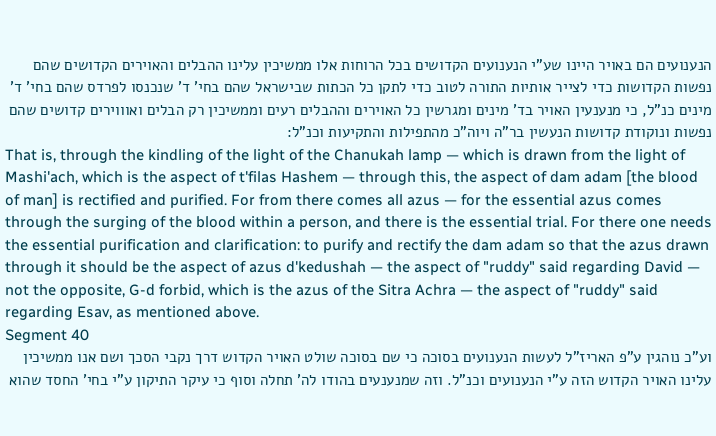הנענועים הם באויר היינו שע"י הנענועים הקדושים בכל הרוחות אלו ממשיכין עלינו ההבלים והאוירים הקדושים שהם נפשות הקדושות כדי לצייר אותיות התורה לטוב כדי לתקן כל הכתות שבישראל שהם בחי' ד' שנכנסו לפרדס שהם בחי' ד' מינים כנ"ל, כי מנענעין האויר בד' מינים ומגרשין כל האוירים וההבלים רעים וממשיכין רק הבלים ואוווירים קדושים שהם נפשות ונוקודת קדושות הנעשין בר"ה ויוה"כ מהתפילות והתקיעות וכנ"ל:
That is, through the kindling of the light of the Chanukah lamp — which is drawn from the light of Mashi'ach, which is the aspect of t'filas Hashem — through this, the aspect of dam adam [the blood of man] is rectified and purified. For from there comes all azus — for the essential azus comes through the surging of the blood within a person, and there is the essential trial. For there one needs the essential purification and clarification: to purify and rectify the dam adam so that the azus drawn through it should be the aspect of azus d'kedushah — the aspect of "ruddy" said regarding David — not the opposite, G-d forbid, which is the azus of the Sitra Achra — the aspect of "ruddy" said regarding Esav, as mentioned above.
Segment 40
וע"כ נוהגין ע"פ האריז"ל לעשות הנענועים בסוכה כי שם בסוכה שולט האויר הקדוש דרך נקבי הסכך ושם אנו ממשיכין עלינו האויר הקדוש הזה ע"י הנענועים וכנ"ל. וזה שמנענעים בהודו לה' תחלה וסוף כי עיקר התיקון ע"י בחי' החסד שהוא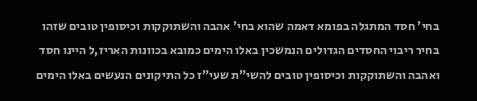בחי' חסד המתגלה בפומא דאמה שהוא בחי' אהבה והשתוקקות וכיסופין טובים שזהו בחיר ריבוי החסדים הגדולים הנמשכין באלו הימים כמובא בכוונות האריז,ל היינו חסד ואהבה והשתוקקות וכיסופין טובים להשי"ת שעי"ז כל התיקונים הנעשים באלו הימים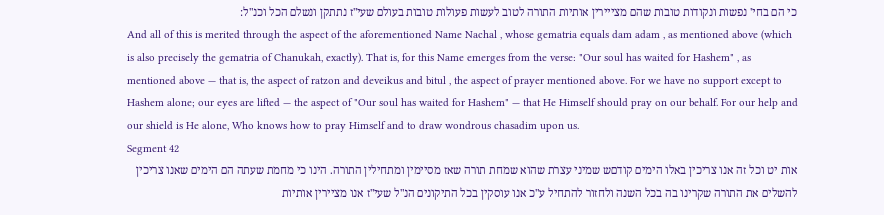כי הם בחי' נפשות ונקודות טובות שהם מצייירין אותיות התורה לטוב לעשות פעולות טובות בעולם שעי"ז נתתקן ונשלם הכל וכנ"ל:
And all of this is merited through the aspect of the aforementioned Name Nachal , whose gematria equals dam adam , as mentioned above (which is also precisely the gematria of Chanukah, exactly). That is, for this Name emerges from the verse: "Our soul has waited for Hashem" , as mentioned above — that is, the aspect of ratzon and deveikus and bitul , the aspect of prayer mentioned above. For we have no support except to Hashem alone; our eyes are lifted — the aspect of "Our soul has waited for Hashem" — that He Himself should pray on our behalf. For our help and our shield is He alone, Who knows how to pray Himself and to draw wondrous chasadim upon us.
Segment 42
אות יט וכל זה אנו צריכין באלו הימים קודםש שמיני עצרת שהוא שמחת תורה שאז מסיימין ומתחילין התורה. הינו כי מחמת שעתה הם הימים שאנו צריכין להשלים את התורה שקרינו בה בכל השנה ולחזור להתחיל ע"כ אנו עוסקין בכל התיקונים הנ"ל שעי"ז אנו מציירין אותיות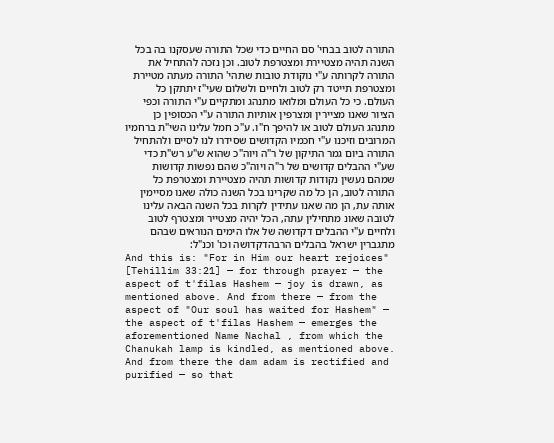התורה לטוב בבחי' סם החיים כדי שכל התורה שעסקנו בה בכל השנה תהיה מצטיירת ומצטרפת לטוב. וכן נזכה להתחיל את התורה לקרותה ע"י נוקודת טובות שתהי' התורה מעתה מטיירת ומצטרפת תייטד רק לטוב ולחיים ולשלום שעי"ז יתתקן כל העולם. כי כל העולם ומלואו מתנהג ומתקיים ע"י התורה וכפי הציור שאנו מציירין ומצרפין אותיות התורה ע"י הכסופין כן מתנהג העולם לטוב או להיפך ח"ו. ע"כ חמל עלינו השי"ת ברחמיו המרובים וזיכנו ע"י חכמיו הקדושים שסידרו לנו לסיים ולהתחיל התורה ביום גמר התיקון של ר"ה ויוה"כ שהוא ש"ע רש"ת כדי שע"י ההבלים קדושים של ר"ה ויוה"כ שהם נפשות קדושות שמהם נעשין נקודות קדושות תהיה מצטיירת ומצטרפת כל התורה לטוב, הן כל מה שקרינו בכל השנה כולה שאנו מסיימין אותה עת, הן מה שאנו עתידין לקרות בכל השנה הבאה עלינו לטובה שאונ מתחילין עתה, הכל יהיה מצטייר ומצטרף לטוב ולחיים ע"י ההבלים דקדושה של אלו הימים הנוראים שבהם מתגברין ישראל בהבלים הרבהדקדושה וכו' וכנ"ל:
And this is: "For in Him our heart rejoices" [Tehillim 33:21] — for through prayer — the aspect of t'filas Hashem — joy is drawn, as mentioned above. And from there — from the aspect of "Our soul has waited for Hashem" — the aspect of t'filas Hashem — emerges the aforementioned Name Nachal , from which the Chanukah lamp is kindled, as mentioned above. And from there the dam adam is rectified and purified — so that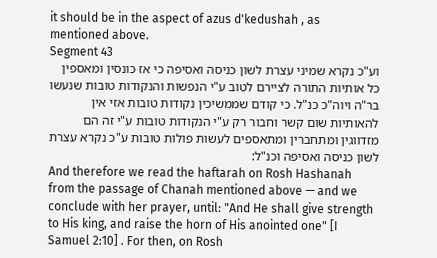it should be in the aspect of azus d'kedushah , as mentioned above.
Segment 43
וע"כ נקרא שמיני עצרת לשון כניסה ואסיפה כי אז כונסין ומאספין כל אותיות התורה לציירם לטוב ע"י הנפשות והנקודות טובות שנעשו בר"ה ויוה"כ כנ"ל. כי קודם שממשיכין נקודות טובות אזי אין להאותיות שום קשר וחבור רק ע"י הנקודות טובות ע"י זה הם מזדווגין ומתחברין ומתאספים לעשות פולות טובות ע"כ נקרא עצרת לשון כניסה ואסיפה וכנ"ל:
And therefore we read the haftarah on Rosh Hashanah from the passage of Chanah mentioned above — and we conclude with her prayer, until: "And He shall give strength to His king, and raise the horn of His anointed one" [I Samuel 2:10] . For then, on Rosh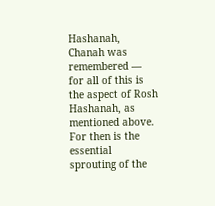Hashanah, Chanah was remembered — for all of this is the aspect of Rosh Hashanah, as mentioned above. For then is the essential sprouting of the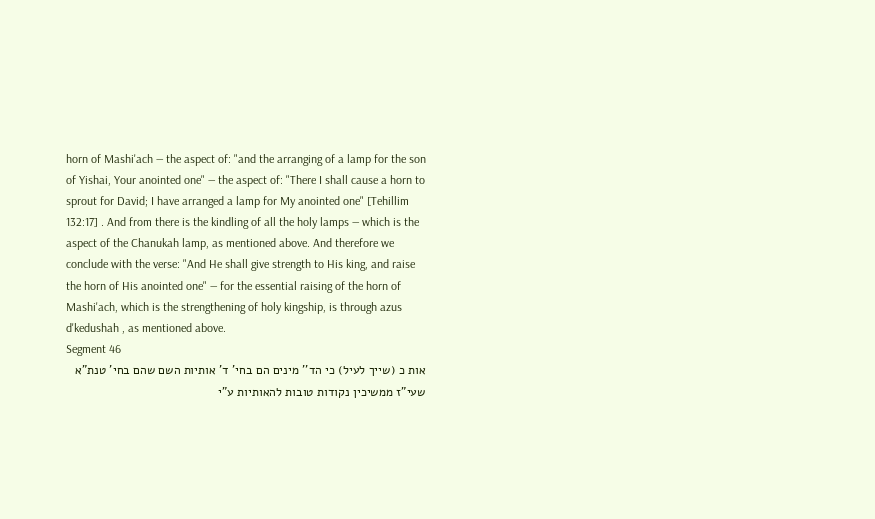horn of Mashi'ach — the aspect of: "and the arranging of a lamp for the son of Yishai, Your anointed one" — the aspect of: "There I shall cause a horn to sprout for David; I have arranged a lamp for My anointed one" [Tehillim 132:17] . And from there is the kindling of all the holy lamps — which is the aspect of the Chanukah lamp, as mentioned above. And therefore we conclude with the verse: "And He shall give strength to His king, and raise the horn of His anointed one" — for the essential raising of the horn of Mashi'ach, which is the strengthening of holy kingship, is through azus d'kedushah , as mentioned above.
Segment 46
אות כ (שייך לעיל) כי הד'' מינים הם בחי' ד' אותיות השם שהם בחי' טנת"א שעי"ז ממשיכין נקודות טובות להאותיות ע"י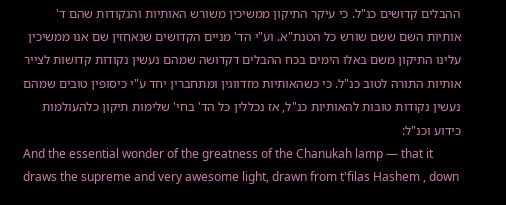ההבלים קדושים כנ"ל. כי עיקר התיקון ממשיכין משורש האותיות והנקודות שהם ד' אותיות השם ששם שורש כל הטנת"א. וע"י הד' מניים הקדושים שנאחזין שם אנו ממשיכין עלינו התיקון משם באלו הימים בכח ההבלים דקדושה שמהם נעשין נקודות קדושות לצייר אותיות התורה לטוב כנ"ל. כי כשהאותיות מזדווגין ומתחברין יחד ע"י כיסופין טובים שמהם נעשין נקודות טובות להאותיות כנ"ל, אז נכללין כל הד' בחי' שלימות תיקון כלהעולמות כידוע וכנ"ל:
And the essential wonder of the greatness of the Chanukah lamp — that it draws the supreme and very awesome light, drawn from t'filas Hashem , down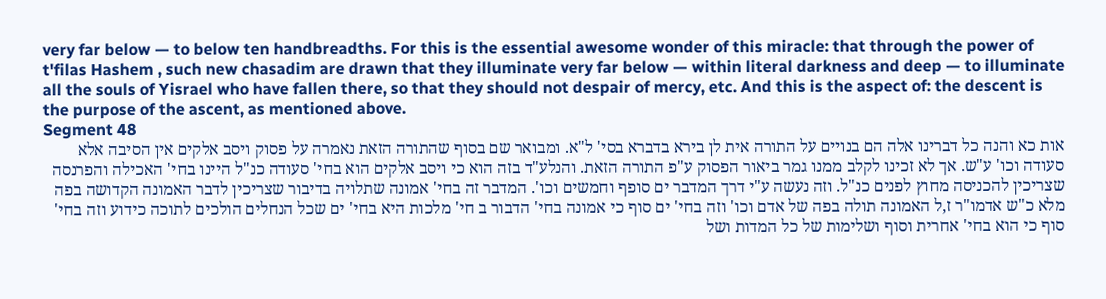very far below — to below ten handbreadths. For this is the essential awesome wonder of this miracle: that through the power of t'filas Hashem , such new chasadim are drawn that they illuminate very far below — within literal darkness and deep — to illuminate all the souls of Yisrael who have fallen there, so that they should not despair of mercy, etc. And this is the aspect of: the descent is the purpose of the ascent, as mentioned above.
Segment 48
אות כא והנה כל דברינו אלה הם בנויים על התורה אית לן בירא בדברא בסי' ל"א. ומבואר שם בסוף שהתורה הזאת נאמרה על פסוק ויסב אלקים אין הסיבה אלא סעודה וכו' ע"ש. אך לא זכינו לקלב ממנו גמר ביאור הפסוק ע"פ התורה הזאת. והנלע"ד בזה הוא כי ויסב אלקים הוא בחי' סעודה כנ"ל היינו בחי' האכילה והפרנסה שצריכין להכניסה מחוץ לפנים כנ"ל. וזה נעשה ע"י דרך המדבר ים סופף וחמשים וכו'. המדבר זה בחי' אמונה שתלויה בדיבור שצריכין לדבר האמונה הקדושה בפה מלא כ"ש אדמו"ר ז,ל האמונה תולה בפה של אדם וכו' וזה בחי' ים סוף כי אמונה בחי' הדבור ב חי' מלכות היא בחי' ים שכל הנחלים הולכים לתוכה כידוע וזה בחי' סוף כי הוא בחי' אחרית וסוף ושלימות של כל המדות ושל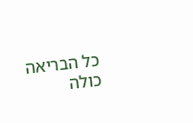כל הבריאה כולה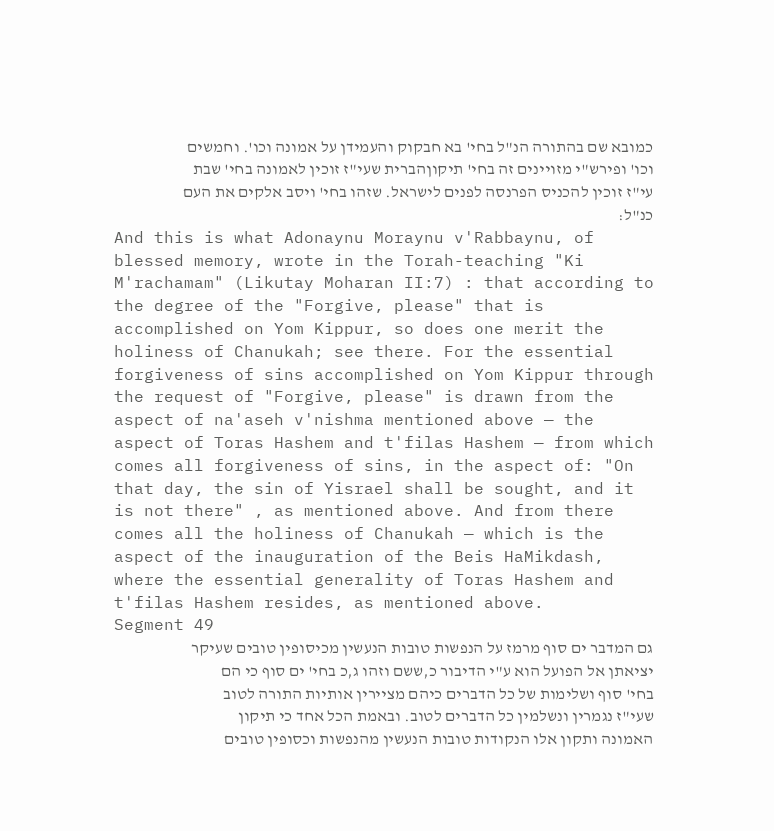כמובא שם בהתורה הנ"ל בחי' בא חבקוק והעמידן על אמונה וכו'. וחמשים וכו' ופירש"י מזויינים זה בחי' תיקוןהברית שעי"ז זוכין לאמונה בחי' שבת עי"ז זוכין להכניס הפרנסה לפנים לישראל. שזהו בחי' ויסב אלקים את העם כנ"ל:
And this is what Adonaynu Moraynu v'Rabbaynu, of blessed memory, wrote in the Torah-teaching "Ki M'rachamam" (Likutay Moharan II:7) : that according to the degree of the "Forgive, please" that is accomplished on Yom Kippur, so does one merit the holiness of Chanukah; see there. For the essential forgiveness of sins accomplished on Yom Kippur through the request of "Forgive, please" is drawn from the aspect of na'aseh v'nishma mentioned above — the aspect of Toras Hashem and t'filas Hashem — from which comes all forgiveness of sins, in the aspect of: "On that day, the sin of Yisrael shall be sought, and it is not there" , as mentioned above. And from there comes all the holiness of Chanukah — which is the aspect of the inauguration of the Beis HaMikdash, where the essential generality of Toras Hashem and t'filas Hashem resides, as mentioned above.
Segment 49
גם המדבר ים סוף מרמז על הנפשות טובות הנעשין מכיסופין טובים שעיקר יציאתן אל הפועל הוא ע"י הדיבור כ,ששם וזהו ג,כ בחי' ים סוף כי הם בחי' סוף ושלימות של כל הדברים כיהם מציירין אותיות התורה לטוב שעי"ז נגמרין ונשלמין כל הדברים לטוב. ובאמת הכל אחד כי תיקון האמונה ותקון אלו הנקודות טובות הנעשין מהנפשות וכסופין טובים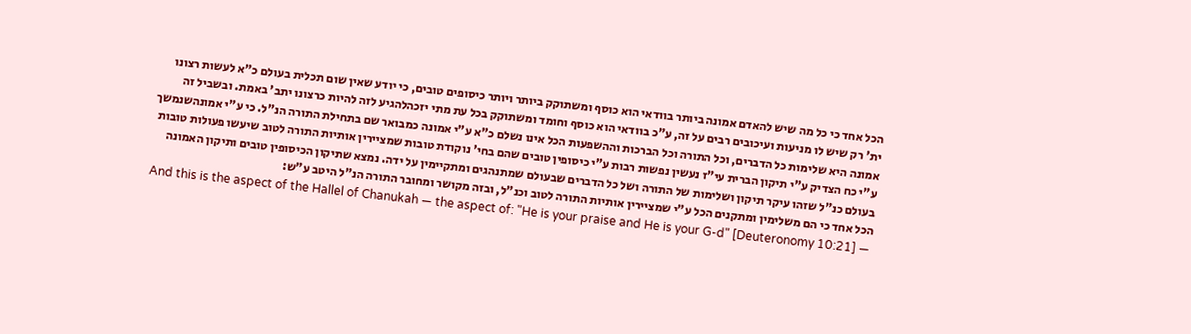הכל אחד כי כל מה שיש להאדם אמונה ביותר בוודאי הוא כוסף ומשתוקק ביותר ויותר כיסופים טובים, כי יודע שאין שום תכלית בעולם כ"א לעשות רצונו ית' רק שיש לו מניעות ועיכובים רבים על זה, ע"כ בוודאי הוא כוסף וחומד ומשתוקק בכל עת מתי יזכהלהגיע לזה להיות כרצונו יתב' באמת. ובשביל זה אמונה היא שלימות כל הדברים, וכל התורה וכל הברכות וההשפעות הכל אינו נשלם כ"א ע"י אמונה כמבואר שם בתחילת התורה הנ"ל. כי ע"י אמונהשנמשך ע"י כח הצדיק ע"י תיקון הברית עי"ז נעשין נפשות רבות ע"י כיסופין טובים שהם בחי' נוקודת טובות שמציירין אותיות התורה לטוב שיעשו פעולות טובות בעולם כנ"ל שזהו עיקר תיקון ושלימות של התורה ושל כל הדברים שבעולם שמתנהגים ומתקיימין על ידה. נמצא שתיקון הכיסופין טובים ותיקון האמונה הכל אחד כי הם משלימין ומתקנים הכל ע"י שמציירין אותיות התורה לטוב וכנ"ל, ובזה מקושר ומחובר התורה הנ"ל היטב ע"ש:
And this is the aspect of the Hallel of Chanukah — the aspect of: "He is your praise and He is your G-d" [Deuteronomy 10:21] —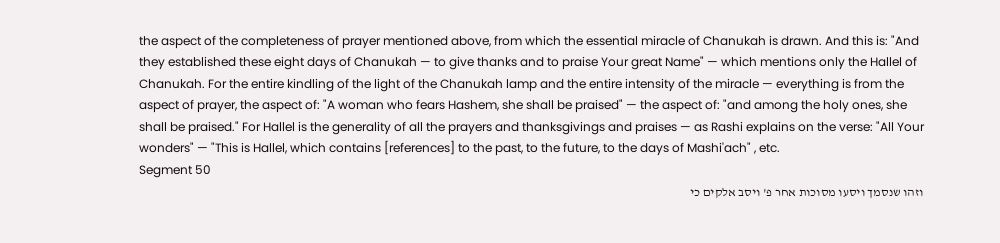the aspect of the completeness of prayer mentioned above, from which the essential miracle of Chanukah is drawn. And this is: "And they established these eight days of Chanukah — to give thanks and to praise Your great Name" — which mentions only the Hallel of Chanukah. For the entire kindling of the light of the Chanukah lamp and the entire intensity of the miracle — everything is from the aspect of prayer, the aspect of: "A woman who fears Hashem, she shall be praised" — the aspect of: "and among the holy ones, she shall be praised." For Hallel is the generality of all the prayers and thanksgivings and praises — as Rashi explains on the verse: "All Your wonders" — "This is Hallel, which contains [references] to the past, to the future, to the days of Mashi'ach" , etc.
Segment 50
וזהו שנסמך ויסעו מסוכות אחר פ' ויסב אלקים כי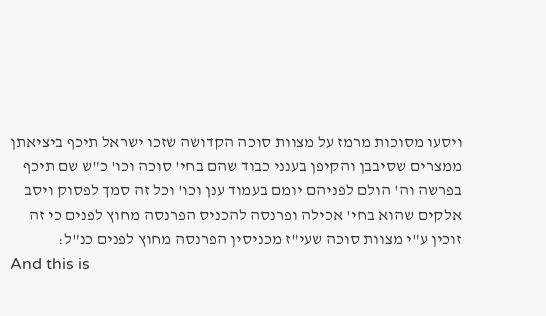ויסעו מסוכות מרמז על מצוות סוכה הקדושה שזכו ישראל תיכף ביציאתן ממצרים שסיבבן והקיפן בענני כבוד שהם בחי' סוכה וכו' כ"ש שם תיכף בפרשה וה' הולם לפניהם יומם בעמוד ענן וכו' וכל זה סמך לפסוק ויסב אלקים שהוא בחי' אכילה ופרנסה להכניס הפרנסה מחוץ לפנים כי זה זוכין ע"י מצוות סוכה שעי"ז מכניסין הפרנסה מחוץ לפנים כנ"ל:
And this is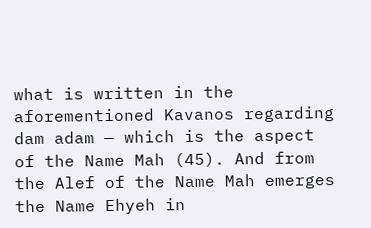what is written in the aforementioned Kavanos regarding dam adam — which is the aspect of the Name Mah (45). And from the Alef of the Name Mah emerges the Name Ehyeh in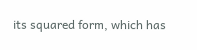its squared form, which has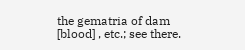the gematria of dam [blood] , etc.; see there.